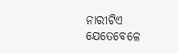ନାରୀଟିଏ ଯେତେବେଳେ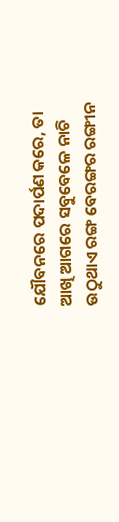ଯୌବନରେ ପଦାର୍ପଣ କରେ, ତା ଆଖି ଆଗରେ ସବୁବେଳେ ନାଚି ଉଠୁଥାଏ ରଙ୍ଗ ବେରଙ୍ଗର ରଙ୍ଗୀନ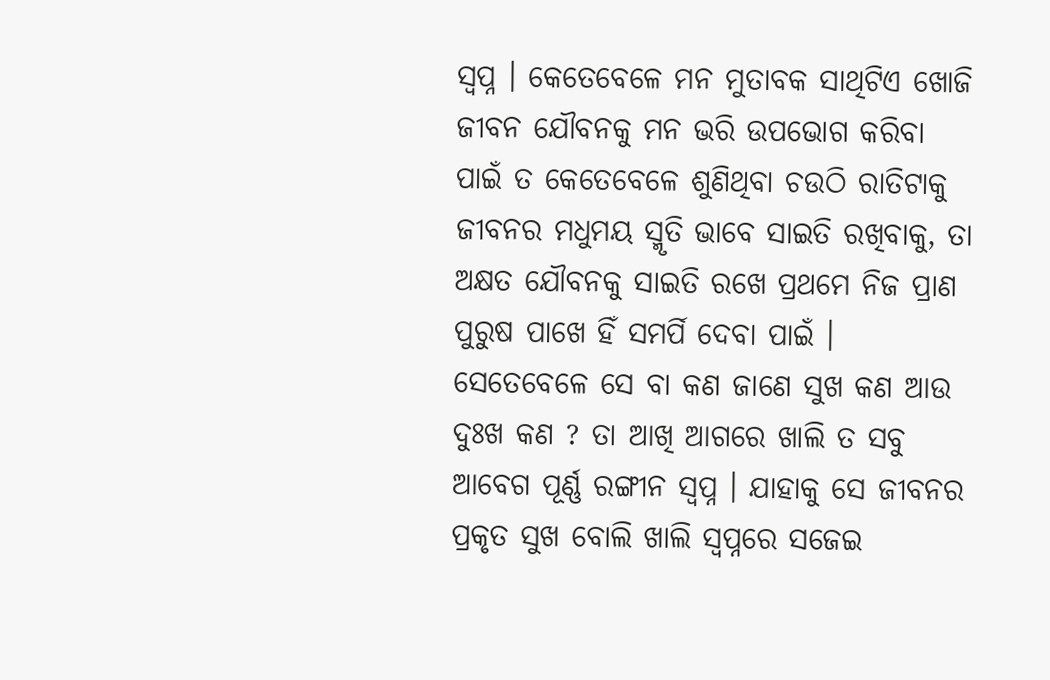ସ୍ୱପ୍ନ । କେତେବେଳେ ମନ ମୁତାବକ ସାଥିଟିଏ ଖୋଜି ଜୀବନ ଯୌବନକୁ ମନ ଭରି ଉପଭୋଗ କରିବା ପାଇଁ ତ କେତେବେଳେ ଶୁଣିଥିବା ଚଉଠି ରାତିଟାକୁ ଜୀବନର ମଧୁମୟ ସ୍ମୃତି ଭାବେ ସାଇତି ରଖିବାକୁ, ତା ଅକ୍ଷତ ଯୌବନକୁ ସାଇତି ରଖେ ପ୍ରଥମେ ନିଜ ପ୍ରାଣ ପୁରୁଷ ପାଖେ ହିଁ ସମର୍ପି ଦେବା ପାଇଁ । ସେତେବେଳେ ସେ ବା କଣ ଜାଣେ ସୁଖ କଣ ଆଉ ଦୁଃଖ କଣ ? ତା ଆଖି ଆଗରେ ଖାଲି ତ ସବୁ ଆବେଗ ପୂର୍ଣ୍ଣ ରଙ୍ଗୀନ ସ୍ୱପ୍ନ । ଯାହାକୁ ସେ ଜୀବନର ପ୍ରକୃତ ସୁଖ ବୋଲି ଖାଲି ସ୍ୱପ୍ନରେ ସଜେଇ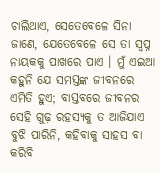ଚାଲିଥାଏ, ସେତେବେଳେ ସିନା ଜାଣେ, ଯେତେବେଳେ ସେ ତା ସ୍ୱପ୍ନ ନାୟକକୁ ପାଖରେ ପାଏ । ମୁଁ ଏଇଆ କହୁନି ଯେ ସମସ୍ତଙ୍କ ଜୀବନରେ ଏମିତି ହୁଏ; ବାସ୍ତବରେ ଜୀବନର ସେହି ଗୁଢ଼ ରହସ୍ୟକୁ ତ ଆଜିଯାଏ ବୁଝି ପାରିନି, କହିବାକୁ ସାହସ ବା କରିବି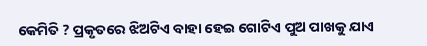କେମିତି ? ପ୍ରକୃତରେ ଝିଅଟିଏ ବାହା ହେଇ ଗୋଟିଏ ପୁଅ ପାଖକୁ ଯାଏ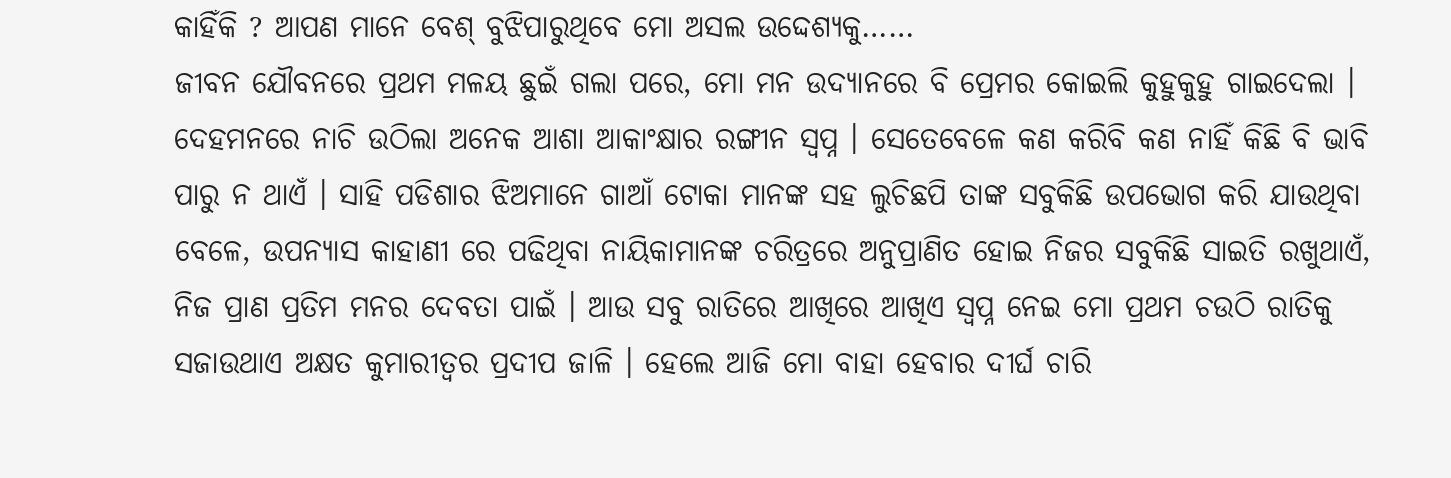କାହିଁକି ? ଆପଣ ମାନେ ବେଶ୍ ବୁଝିପାରୁଥିବେ ମୋ ଅସଲ ଉଦ୍ଦେଶ୍ୟକୁ……
ଜୀବନ ଯୌବନରେ ପ୍ରଥମ ମଳୟ ଛୁଇଁ ଗଲା ପରେ, ମୋ ମନ ଉଦ୍ୟାନରେ ବି ପ୍ରେମର କୋଇଲି କୁହୁକୁହୁ ଗାଇଦେଲା । ଦେହମନରେ ନାଚି ଉଠିଲା ଅନେକ ଆଶା ଆକାଂକ୍ଷାର ରଙ୍ଗୀନ ସ୍ୱପ୍ନ । ସେତେବେଳେ କଣ କରିବି କଣ ନାହିଁ କିଛି ବି ଭାବି ପାରୁ ନ ଥାଏଁ । ସାହି ପଡିଶାର ଝିଅମାନେ ଗାଆଁ ଟୋକା ମାନଙ୍କ ସହ ଲୁଚିଛପି ତାଙ୍କ ସବୁକିଛି ଉପଭୋଗ କରି ଯାଉଥିବା ବେଳେ, ଉପନ୍ୟାସ କାହାଣୀ ରେ ପଢିଥିବା ନାୟିକାମାନଙ୍କ ଚରିତ୍ରରେ ଅନୁପ୍ରାଣିତ ହୋଇ ନିଜର ସବୁକିଛି ସାଇତି ରଖୁଥାଏଁ, ନିଜ ପ୍ରାଣ ପ୍ରତିମ ମନର ଦେବତା ପାଇଁ । ଆଉ ସବୁ ରାତିରେ ଆଖିରେ ଆଖିଏ ସ୍ୱପ୍ନ ନେଇ ମୋ ପ୍ରଥମ ଚଉଠି ରାତିକୁ ସଜାଉଥାଏ ଅକ୍ଷତ କୁମାରୀତ୍ୱର ପ୍ରଦୀପ ଜାଳି । ହେଲେ ଆଜି ମୋ ବାହା ହେବାର ଦୀର୍ଘ ଚାରି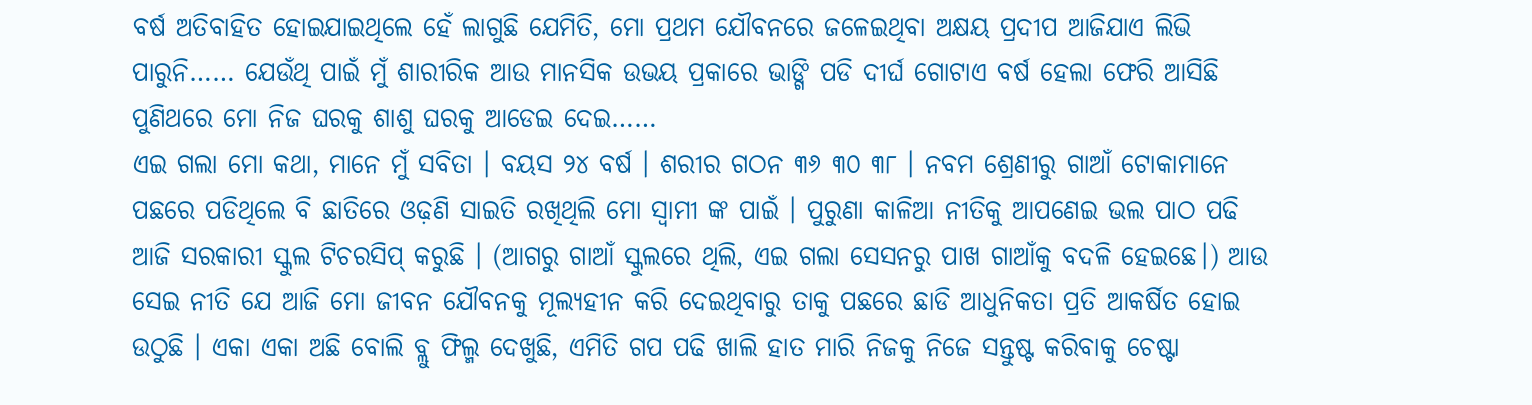ବର୍ଷ ଅତିବାହିତ ହୋଇଯାଇଥିଲେ ହେଁ ଲାଗୁଛି ଯେମିତି, ମୋ ପ୍ରଥମ ଯୌବନରେ ଜଳେଇଥିବା ଅକ୍ଷୟ ପ୍ରଦୀପ ଆଜିଯାଏ ଲିଭି ପାରୁନି…… ଯେଉଁଥି ପାଇଁ ମୁଁ ଶାରୀରିକ ଆଉ ମାନସିକ ଉଭୟ ପ୍ରକାରେ ଭାଙ୍ଗି ପଡି ଦୀର୍ଘ ଗୋଟାଏ ବର୍ଷ ହେଲା ଫେରି ଆସିଛି ପୁଣିଥରେ ମୋ ନିଜ ଘରକୁ ଶାଶୁ ଘରକୁ ଆଡେଇ ଦେଇ……
ଏଇ ଗଲା ମୋ କଥା, ମାନେ ମୁଁ ସବିତା । ବୟସ ୨୪ ବର୍ଷ । ଶରୀର ଗଠନ ୩୬ ୩୦ ୩୮ । ନବମ ଶ୍ରେଣୀରୁ ଗାଆଁ ଟୋକାମାନେ ପଛରେ ପଡିଥିଲେ ବି ଛାତିରେ ଓଢ଼ଣି ସାଇତି ରଖିଥିଲି ମୋ ସ୍ୱାମୀ ଙ୍କ ପାଇଁ । ପୁରୁଣା କାଳିଆ ନୀତିକୁ ଆପଣେଇ ଭଲ ପାଠ ପଢି ଆଜି ସରକାରୀ ସ୍କୁଲ ଟିଚରସିପ୍ କରୁଛି । (ଆଗରୁ ଗାଆଁ ସ୍କୁଲରେ ଥିଲି, ଏଇ ଗଲା ସେସନରୁ ପାଖ ଗାଆଁକୁ ବଦଳି ହେଇଛେ।) ଆଉ ସେଇ ନୀତି ଯେ ଆଜି ମୋ ଜୀବନ ଯୌବନକୁ ମୂଲ୍ୟହୀନ କରି ଦେଇଥିବାରୁ ତାକୁ ପଛରେ ଛାଡି ଆଧୁନିକତା ପ୍ରତି ଆକର୍ଷିତ ହୋଇ ଉଠୁଛି । ଏକା ଏକା ଅଛି ବୋଲି ବ୍ଲୁ ଫିଲ୍ମ ଦେଖୁଛି, ଏମିତି ଗପ ପଢି ଖାଲି ହାତ ମାରି ନିଜକୁ ନିଜେ ସନ୍ତୁଷ୍ଟ କରିବାକୁ ଚେଷ୍ଟା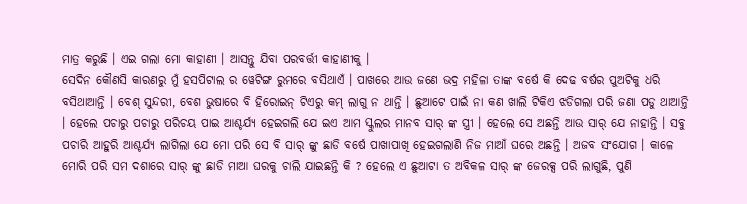ମାତ୍ର କରୁଛି । ଏଇ ଗଲା ମୋ କାହାଣୀ । ଆସନ୍ତୁ ଯିବା ପରବର୍ତ୍ତୀ କାହାଣୀକୁ ।
ସେଦିନ କୌଣସି କାରଣରୁ ମୁଁ ହସପିଟାଲ ର ୱେଟିଙ୍ଗ ରୁମରେ ବସିଥାଏଁ । ପାଖରେ ଆଉ ଜଣେ ଭଦ୍ର ମହିଳା ତାଙ୍କ ବର୍ଷେ କି ଦେଢ ବର୍ଷର ପୁଅଟିକୁ ଧରି ବସିଥାଆନ୍ତି । ବେଶ୍ ସୁନ୍ଦରୀ, ବେଶ ଭୁଷାରେ ବି ହିରୋଇନ୍ ଟିଏରୁ କମ୍ ଲାଗୁ ନ ଥାନ୍ତି । ଛୁଆଟେ ପାଇଁ ନା କଣ ଖାଲି ଟିକିଏ ଝଡିଗଲା ପରି ଜଣା ପଡୁ ଥାଆନ୍ତି । ହେଲେ ପଚାରୁ ପଚାରୁ ପରିଚୟ ପାଇ ଆଶ୍ଚର୍ଯ୍ୟ ହେଇଗଲି ଯେ ଇଏ ଆମ ସ୍କୁଲର ମାନବ ସାର୍ ଙ୍କ ସ୍ତ୍ରୀ । ହେଲେ ସେ ଅଛନ୍ତି ଆଉ ସାର୍ ଯେ ନାହାନ୍ତି । ସବୁ ପଚାରି ଆହୁରି ଆଶ୍ଚର୍ଯ୍ୟ ଲାଗିଲା ଯେ ମୋ ପରି ସେ ବି ସାର୍ ଙ୍କୁ ଛାଡି ବର୍ଷେ ପାଖାପାଖି ହେଇଗଲାଣି ନିଜ ମାଆଁ ଘରେ ଅଛନ୍ତି । ଅଜବ ସଂଯୋଗ । କାଳେ ମୋରି ପରି ସମ ଦଶାରେ ସାର୍ ଙ୍କୁ ଛାଡି ମାଆ ଘରକୁ ଚାଲି ଯାଇଛନ୍ତି କି ? ହେଲେ ଏ ଛୁଆଟା ତ ଅବିକଳ ସାର୍ ଙ୍କ ଜେରକ୍ସ ପରି ଲାଗୁଛି, ପୁଣି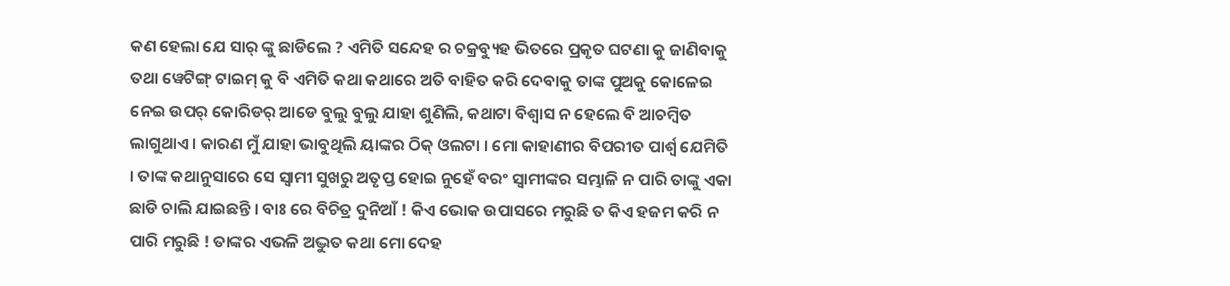କଣ ହେଲା ଯେ ସାର୍ ଙ୍କୁ ଛାଡିଲେ ? ଏମିତି ସନ୍ଦେହ ର ଚକ୍ରବ୍ୟୁହ ଭିତରେ ପ୍ରକୃତ ଘଟଣା କୁ ଜାଣିବାକୁ ତଥା ୱେଟିଙ୍ଗ୍ ଟାଇମ୍ କୁ ବି ଏମିତି କଥା କଥାରେ ଅତି ବାହିତ କରି ଦେବାକୁ ତାଙ୍କ ପୁଅକୁ କୋଳେଇ ନେଇ ଉପର୍ କୋରିଡର୍ ଆଡେ ବୁଲୁ ବୁଲୁ ଯାହା ଶୁଣିଲି, କଥାଟା ବିଶ୍ୱାସ ନ ହେଲେ ବି ଆଚମ୍ବିତ ଲାଗୁଥାଏ । କାରଣ ମୁଁ ଯାହା ଭାବୁଥିଲି ୟାଙ୍କର ଠିକ୍ ଓଲଟା । ମୋ କାହାଣୀର ବିପରୀତ ପାର୍ଶ୍ଵ ଯେମିତି । ତାଙ୍କ କଥାନୁସାରେ ସେ ସ୍ୱାମୀ ସୁଖରୁ ଅତୃପ୍ତ ହୋଇ ନୁହେଁ ବରଂ ସ୍ୱାମୀଙ୍କର ସମ୍ଭାଳି ନ ପାରି ତାଙ୍କୁ ଏକା ଛାଡି ଚାଲି ଯାଇଛନ୍ତି । ବାଃ ରେ ବିଚିତ୍ର ଦୁନିଆଁ ! କିଏ ଭୋକ ଉପାସରେ ମରୁଛି ତ କିଏ ହଜମ କରି ନ ପାରି ମରୁଛି ! ତାଙ୍କର ଏଭଳି ଅଦ୍ଭୁତ କଥା ମୋ ଦେହ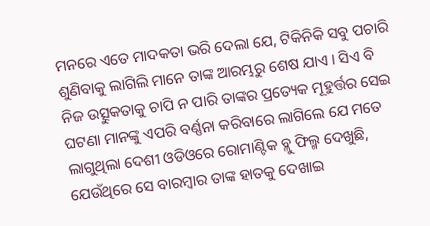ମନରେ ଏତେ ମାଦକତା ଭରି ଦେଲା ଯେ, ଟିକିନିକି ସବୁ ପଚାରି ଶୁଣିବାକୁ ଲାଗିଲି ମାନେ ତାଙ୍କ ଆରମ୍ଭରୁ ଶେଷ ଯାଏ । ସିଏ ବି ନିଜ ଉତ୍ସୁକତାକୁ ଚାପି ନ ପାରି ତାଙ୍କର ପ୍ରତ୍ୟେକ ମୂହୁର୍ତ୍ତର ସେଇ ଘଟଣା ମାନଙ୍କୁ ଏପରି ବର୍ଣ୍ଣନା କରିବାରେ ଲାଗିଲେ ଯେ ମତେ ଲାଗୁଥିଲା ଦେଶୀ ଓଡିଓରେ ରୋମାଣ୍ଟିକ ବ୍ଲୁ ଫିଲ୍ମ ଦେଖୁଛି, ଯେଉଁଥିରେ ସେ ବାରମ୍ବାର ତାଙ୍କ ହାତକୁ ଦେଖାଇ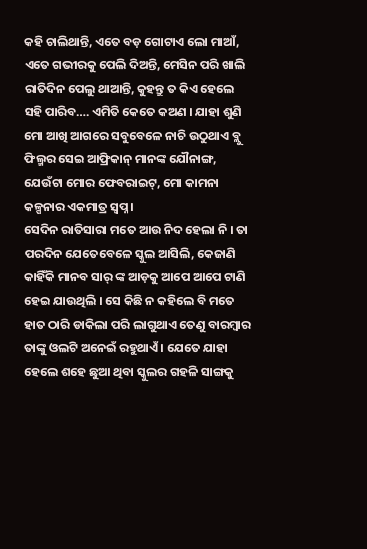କହି ଚାଲିଥାନ୍ତି, ଏତେ ବଡ଼ ଗୋଟାଏ ଲୋ ମାଆଁ, ଏତେ ଗଭୀରକୁ ପେଲି ଦିଅନ୍ତି, ମେସିନ ପରି ଖାଲି ରାତିଦିନ ପେଲୁ ଥାଆନ୍ତି, କୁହନ୍ତୁ ତ କିଏ ହେଲେ ସହି ପାରିବ…. ଏମିତି କେତେ କଅଣ । ଯାହା ଶୁଣି ମୋ ଆଖି ଆଗରେ ସବୁବେଳେ ନାଚି ଉଠୁଥାଏ ବ୍ଲୁ ଫିଲ୍ମର ସେଇ ଆଫ୍ରିକାନ୍ ମାନଙ୍କ ଯୌନାଙ୍ଗ, ଯେଉଁଟା ମୋର ଫେବରାଇଟ୍, ମୋ କାମନା କଳ୍ପନାର ଏକମାତ୍ର ସ୍ୱପ୍ନ ।
ସେଦିନ ରାତିସାରା ମତେ ଆଉ ନିଦ ହେଲା ନି । ତା ପରଦିନ ଯେତେବେଳେ ସ୍କୁଲ ଆସିଲି, କେଜାଣି କାହିଁକି ମାନବ ସାର୍ ଙ୍କ ଆଡ଼କୁ ଆପେ ଆପେ ଟାଣି ହେଇ ଯାଉଥିଲି । ସେ କିଛି ନ କହିଲେ ବି ମତେ ହାତ ଠାରି ଡାକିଲା ପରି ଲାଗୁଥାଏ ତେଣୁ ବାରମ୍ବାର ତାଙ୍କୁ ଓଲଟି ଅନେଇଁ ରହୁଥାଏଁ । ଯେତେ ଯାହା ହେଲେ ଶହେ ଛୁଆ ଥିବା ସ୍କୁଲର ଗହଳି ସାଙ୍ଗକୁ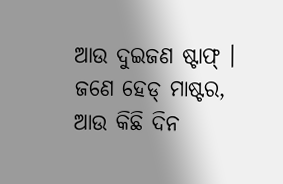ଆଉ ଦୁଇଜଣ ଷ୍ଟାଫ୍ । ଜଣେ ହେଡ୍ ମାଷ୍ଟର, ଆଉ କିଛି ଦିନ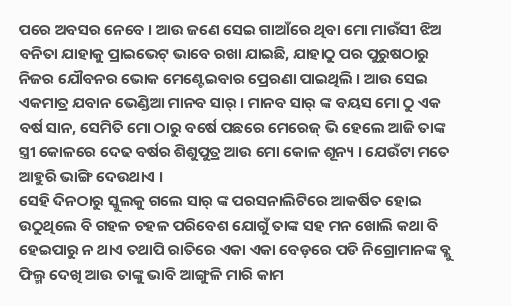ପରେ ଅବସର ନେବେ । ଆଉ ଜଣେ ସେଇ ଗାଆଁରେ ଥିବା ମୋ ମାଉଁସୀ ଝିଅ ବନିତା ଯାହାକୁ ପ୍ରାଇଭେଟ୍ ଭାବେ ରଖା ଯାଇଛି, ଯାହାଠୁ ପର ପୁରୁଷଠାରୁ ନିଜର ଯୌବନର ଭୋକ ମେଣ୍ଟେଇବାର ପ୍ରେରଣା ପାଇଥିଲି । ଆଉ ସେଇ ଏକମାତ୍ର ଯବାନ ଭେଣ୍ଡିଆ ମାନବ ସାର୍ । ମାନବ ସାର୍ ଙ୍କ ବୟସ ମୋ ଠୁ ଏକ ବର୍ଷ ସାନ, ସେମିତି ମୋ ଠାରୁ ବର୍ଷେ ପଛରେ ମେରେଜ୍ ଭି ହେଲେ ଆଜି ତାଙ୍କ ସ୍ତ୍ରୀ କୋଳରେ ଦେଢ ବର୍ଷର ଶିଶୁପୁତ୍ର ଆଉ ମୋ କୋଳ ଶୂନ୍ୟ । ଯେଉଁଟା ମତେ ଆହୁରି ଭାଙ୍ଗି ଦେଉଥାଏ ।
ସେହି ଦିନଠାରୁ ସ୍କୁଲକୁ ଗଲେ ସାର୍ ଙ୍କ ପରସନାଲିଟିରେ ଆକର୍ଷିତ ହୋଇ ଉଠୁଥିଲେ ବି ଗହଳ ଚହଳ ପରିବେଶ ଯୋଗୁଁ ତାଙ୍କ ସହ ମନ ଖୋଲି କଥା ବି ହେଇପାରୁ ନ ଥାଏ ତଥାପି ରାତିରେ ଏକା ଏକା ବେଡ଼ରେ ପଡି ନିଗ୍ରୋମାନଙ୍କ ବ୍ଲୁ ଫିଲ୍ମ ଦେଖି ଆଉ ତାଙ୍କୁ ଭାବି ଆଙ୍ଗୁଳି ମାରି କାମ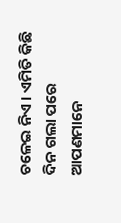ଚଳେଇ ନିଏ । ଏମିତି କିଛି ଦିନ ଗଲା ପରେ ଆପଣମାନେ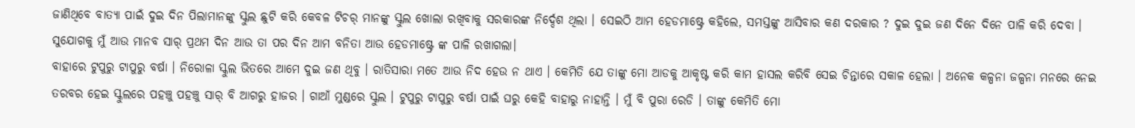ଜାଣିଥିବେ ବାତ୍ୟା ପାଇଁ ଦୁଇ ଦିନ ପିଲାମାନଙ୍କୁ ସ୍କୁଲ ଛୁଟି କରି କେବଳ ଟିଚର୍ ମାନଙ୍କୁ ସ୍କୁଲ ଖୋଲା ରଖିବାକୁ ସରକାରଙ୍କ ନିର୍ଦ୍ଦେଶ ଥିଲା । ସେଇଠି ଆମ ହେଡମାଷ୍ଟ୍ରେ କହିଲେ, ସମସ୍ତଙ୍କୁ ଆସିବାର କଣ ଦରକାର ? ଦୁଇ ଦୁଇ ଜଣ ଦିନେ ଦିନେ ପାଳି କରି ଦେବା । ସୁଯୋଗକୁ ମୁଁ ଆଉ ମାନବ ସାର୍ ପ୍ରଥମ ଦିନ ଆଉ ତା ପର ଦିନ ଆମ ବନିତା ଆଉ ହେଡମାଷ୍ଟ୍ରେ ଙ୍କ ପାଳି ରଖାଗଲା।
ବାହାରେ ଟୁପୁରୁ ଟାପୁରୁ ବର୍ଷା । ନିରୋଳା ସ୍କୁଲ ଭିତରେ ଆମେ ଦୁଇ ଜଣ ଥିବୁ । ରାତିସାରା ମତେ ଆଉ ନିଦ ହେଉ ନ ଥାଏ । କେମିତି ଯେ ତାଙ୍କୁ ମୋ ଆଡକୁ ଆକୃଷ୍ଟ କରି କାମ ହାସଲ କରିବି ସେଇ ଚିନ୍ତାରେ ସକାଳ ହେଲା । ଅନେକ କଳ୍ପନା ଜଳ୍ପନା ମନରେ ନେଇ ତରବର ହେଇ ସ୍କୁଲରେ ପହଞ୍ଚୁ ପହଞ୍ଚୁ ସାର୍ ବି ଆଗରୁ ହାଜର । ଗାଆଁ ମୁଣ୍ଡରେ ସ୍କୁଲ । ଟୁପୁରୁ ଟାପୁରୁ ବର୍ଷା ପାଇଁ ଘରୁ କେହି ବାହାରୁ ନାହାନ୍ତି । ମୁଁ ବି ପୁରା ରେଡି । ତାଙ୍କୁ କେମିତି ମୋ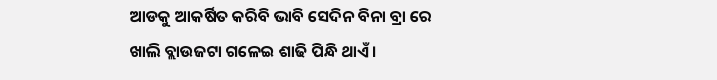ଆଡକୁ ଆକର୍ଷିତ କରିବି ଭାବି ସେଦିନ ବିନା ବ୍ରା ରେ ଖାଲି ବ୍ଲାଉଜଟା ଗଳେଇ ଶାଢି ପିନ୍ଧି ଥାଏଁ ।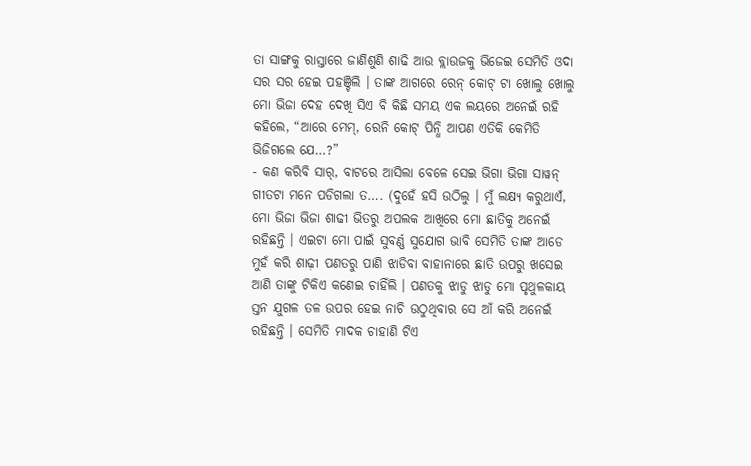ତା ସାଙ୍ଗକୁ ରାସ୍ତାରେ ଜାଣିଶୁଣି ଶାଢି ଆଉ ବ୍ଲାଉଜକୁ ଭିଜେଇ ସେମିତି ଓଦା ସର ସର ହେଇ ପହଞ୍ଚିଲି । ତାଙ୍କ ଆଗରେ ରେନ୍ କୋଟ୍ ଟା ଖୋଲୁ ଖୋଲୁ ମୋ ଭିଜା ଦେହ ଦେଖି ସିଏ ବି କିଛି ସମୟ ଏକ ଲୟରେ ଅନେଇଁ ରହି କହିଲେ, “ଆରେ ମେମ୍, ରେନି କୋଟ୍ ପିନ୍ଧି ଆପଣ ଏତିକି କେମିତି ଭିଜିଗଲେ ଯେ…?”
- କଣ କରିବି ସାର୍, ବାଟରେ ଆସିଲା ବେଳେ ସେଇ ଭିଗା ଭିଗା ସାୱନ୍ ଗୀତଟା ମନେ ପଡିଗଲା ତ…. (ଦୁହେଁ ହସି ଉଠିଲୁ । ମୁଁ ଲକ୍ଷ୍ୟ କରୁଥାଏଁ, ମୋ ଭିଜା ଭିଜା ଶାଢୀ ଭିତରୁ ଅପଲକ ଆଖିରେ ମୋ ଛାତିକୁ ଅନେଇଁ ରହିଛନ୍ତି । ଏଇଟା ମୋ ପାଇଁ ସୁବର୍ଣ୍ଣ ସୁଯୋଗ ଭାବି ସେମିତି ତାଙ୍କ ଆଡେ ମୁହଁ କରି ଶାଢ଼ୀ ପଣତରୁ ପାଣି ଝାଡିବା ବାହାନାରେ ଛାତି ଉପରୁ ଖସେଇ ଆଣି ତାଙ୍କୁ ଟିକିଏ କଣେଇ ଚାହିଁଲି । ପଣତକୁ ଝାଡୁ ଝାଡୁ ମୋ ପୃଥୁଳକାୟ ସ୍ତନ ଯୁଗଳ ତଳ ଉପର ହେଇ ନାଚି ଉଠୁଥିବାର ସେ ଆଁ କରି ଅନେଇଁ ରହିଛନ୍ତି । ସେମିତି ମାଦକ ଚାହାଣି ଟିଏ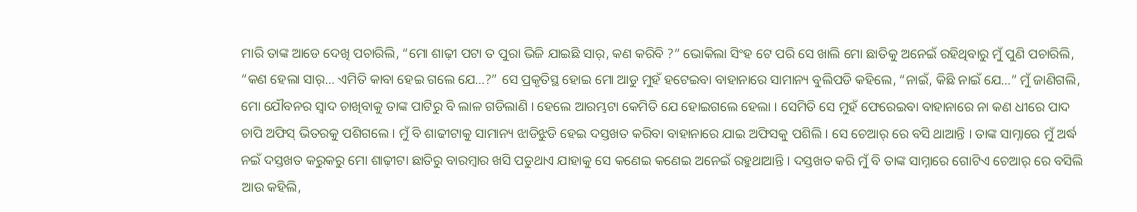ମାରି ତାଙ୍କ ଆଡେ ଦେଖି ପଚାରିଲି, “ମୋ ଶାଢ଼ୀ ପଟା ତ ପୁରା ଭିଜି ଯାଇଛି ସାର୍, କଣ କରିବି ?” ଭୋକିଲା ସିଂହ ଟେ ପରି ସେ ଖାଲି ମୋ ଛାତିକୁ ଅନେଇଁ ରହିଥିବାରୁ ମୁଁ ପୁଣି ପଚାରିଲି, “କଣ ହେଲା ସାର୍… ଏମିତି କାବା ହେଇ ଗଲେ ଯେ…?” ସେ ପ୍ରକୃତିସ୍ଥ ହୋଇ ମୋ ଆଡୁ ମୁହଁ ହଟେଇବା ବାହାନାରେ ସାମାନ୍ୟ ବୁଲିପଡି କହିଲେ, “ନାଇଁ, କିଛି ନାଇଁ ଯେ…” ମୁଁ ଜାଣିଗଲି, ମୋ ଯୌବନର ସ୍ୱାଦ ଚାଖିବାକୁ ତାଙ୍କ ପାଟିରୁ ବି ଲାଳ ଗଡିଲାଣି । ହେଲେ ଆରମ୍ଭଟା କେମିତି ଯେ ହୋଇଗଲେ ହେଲା । ସେମିତି ସେ ମୁହଁ ଫେରେଇବା ବାହାନାରେ ନା କଣ ଧୀରେ ପାଦ ଚାପି ଅଫିସ୍ ଭିତରକୁ ପଶିଗଲେ । ମୁଁ ବି ଶାଢୀଟାକୁ ସାମାନ୍ୟ ଝାଡିଝୁଡି ହେଇ ଦସ୍ତଖତ କରିବା ବାହାନାରେ ଯାଇ ଅଫିସକୁ ପଶିଲି । ସେ ଚେଆର୍ ରେ ବସି ଥାଆନ୍ତି । ତାଙ୍କ ସାମ୍ନାରେ ମୁଁ ଅର୍ଦ୍ଧ ନଇଁ ଦସ୍ତଖତ କରୁକରୁ ମୋ ଶାଢ଼ୀଟା ଛାତିରୁ ବାରମ୍ବାର ଖସି ପଡୁଥାଏ ଯାହାକୁ ସେ କଣେଇ କଣେଇ ଅନେଇଁ ରହୁଥାଆନ୍ତି । ଦସ୍ତଖତ କରି ମୁଁ ବି ତାଙ୍କ ସାମ୍ନାରେ ଗୋଟିଏ ଚେଆର୍ ରେ ବସିଲି ଆଉ କହିଲି,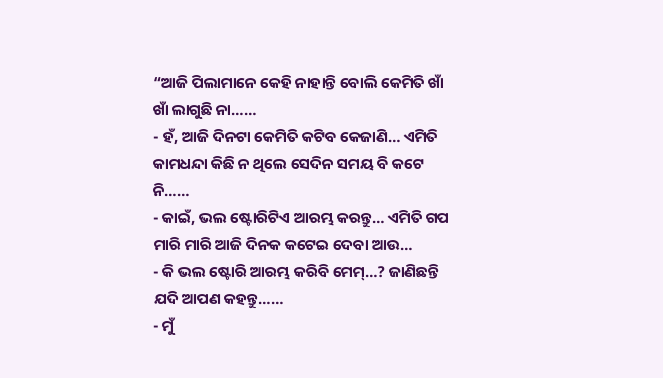“ଆଜି ପିଲାମାନେ କେହି ନାହାନ୍ତି ବୋଲି କେମିତି ଖାଁ ଖାଁ ଲାଗୁଛି ନା……
- ହଁ, ଆଜି ଦିନଟା କେମିତି କଟିବ କେଜାଣି… ଏମିତି କାମଧନ୍ଦା କିଛି ନ ଥିଲେ ସେଦିନ ସମୟ ବି କଟେ ନି……
- କାଇଁ, ଭଲ ଷ୍ଟୋରିଟିଏ ଆରମ୍ଭ କରନ୍ତୁ… ଏମିତି ଗପ ମାରି ମାରି ଆଜି ଦିନକ କଟେଇ ଦେବା ଆଉ…
- କି ଭଲ ଷ୍ଟୋରି ଆରମ୍ଭ କରିବି ମେମ୍…? ଜାଣିଛନ୍ତି ଯଦି ଆପଣ କହନ୍ତୁ……
- ମୁଁ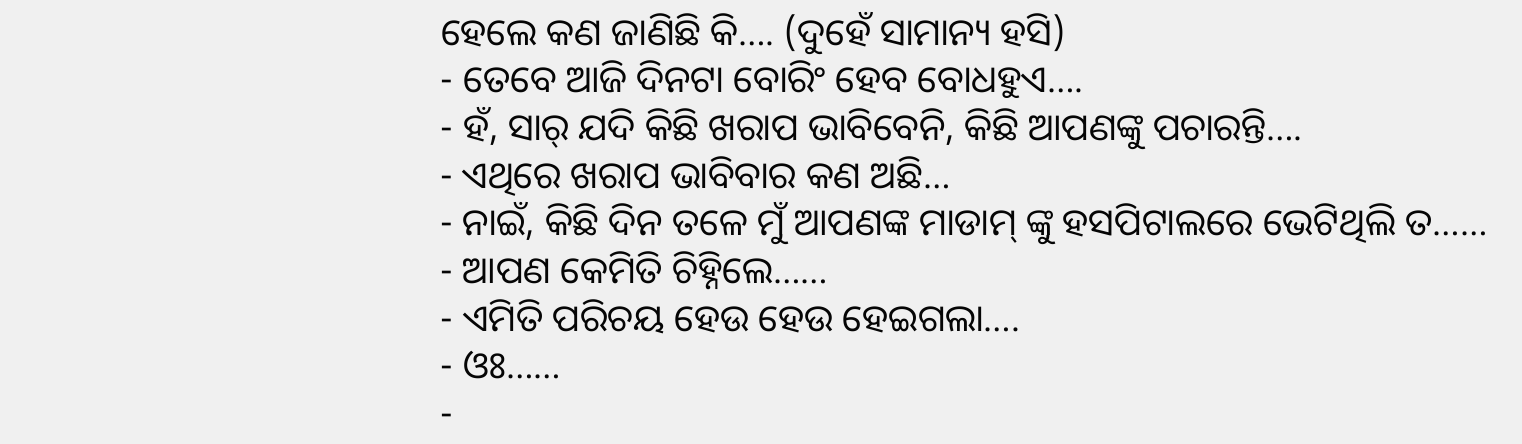ହେଲେ କଣ ଜାଣିଛି କି…. (ଦୁହେଁ ସାମାନ୍ୟ ହସି)
- ତେବେ ଆଜି ଦିନଟା ବୋରିଂ ହେବ ବୋଧହୁଏ….
- ହଁ, ସାର୍ ଯଦି କିଛି ଖରାପ ଭାବିବେନି, କିଛି ଆପଣଙ୍କୁ ପଚାରନ୍ତି….
- ଏଥିରେ ଖରାପ ଭାବିବାର କଣ ଅଛି…
- ନାଇଁ, କିଛି ଦିନ ତଳେ ମୁଁ ଆପଣଙ୍କ ମାଡାମ୍ ଙ୍କୁ ହସପିଟାଲରେ ଭେଟିଥିଲି ତ……
- ଆପଣ କେମିତି ଚିହ୍ନିଲେ……
- ଏମିତି ପରିଚୟ ହେଉ ହେଉ ହେଇଗଲା….
- ଓଃ……
-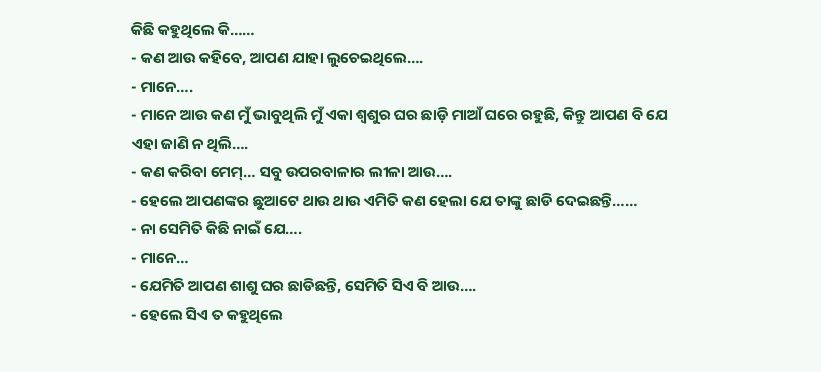କିଛି କହୁଥିଲେ କି……
- କଣ ଆଉ କହିବେ, ଆପଣ ଯାହା ଲୁଚେଇଥିଲେ….
- ମାନେ….
- ମାନେ ଆଉ କଣ ମୁଁ ଭାବୁଥିଲି ମୁଁ ଏକା ଶ୍ୱଶୁର ଘର ଛାଡ଼ି ମାଆଁ ଘରେ ରହୁଛି, କିନ୍ତୁ ଆପଣ ବି ଯେ ଏହା ଜାଣି ନ ଥିଲି….
- କଣ କରିବା ମେମ୍… ସବୁ ଉପରବାଳାର ଲୀଳା ଆଉ….
- ହେଲେ ଆପଣଙ୍କର ଛୁଆଟେ ଥାଉ ଥାଉ ଏମିତି କଣ ହେଲା ଯେ ତାଙ୍କୁ ଛାଡି ଦେଇଛନ୍ତି……
- ନା ସେମିତି କିଛି ନାଇଁ ଯେ….
- ମାନେ…
- ଯେମିତି ଆପଣ ଶାଶୁ ଘର ଛାଡିଛନ୍ତି, ସେମିତି ସିଏ ବି ଆଉ….
- ହେଲେ ସିଏ ତ କହୁଥିଲେ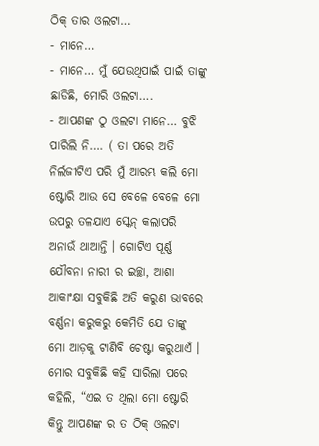ଠିକ୍ ତାର ଓଲଟା…
- ମାନେ…
- ମାନେ… ମୁଁ ଯେଉଥିପାଇଁ ପାଇଁ ତାଙ୍କୁ ଛାଡିଛି, ମୋରି ଓଲଟା….
- ଆପଣଙ୍କ ଠୁ ଓଲଟା ମାନେ… ବୁଝି ପାରିଲି ନି…. ( ତା ପରେ ଅତି ନିର୍ଲଜୀଟିଏ ପରି ମୁଁ ଆରମ୍ଭ କଲି ମୋ ଷ୍ଟୋରି ଆଉ ସେ ବେଳେ ବେଳେ ମୋ ଉପରୁ ତଳଯାଏ ସ୍କେନ୍ କଲାପରି ଅନାଉଁ ଥାଆନ୍ତି । ଗୋଟିଏ ପୂର୍ଣ୍ଣ ଯୌବନା ନାରୀ ର ଇଚ୍ଛା, ଆଶା ଆକାଂକ୍ଷା ସବୁକିଛି ଅତି କରୁଣ ଭାବରେ ବର୍ଣ୍ଣନା କରୁକରୁ କେମିତି ଯେ ତାଙ୍କୁ ମୋ ଆଡ଼କୁ ଟାଣିବି ଚେଷ୍ଟା କରୁଥାଏଁ । ମୋର ସବୁକିଛି କହି ସାରିଲା ପରେ କହିଲି, “ଏଇ ତ ଥିଲା ମୋ ଷ୍ଟୋରି କିନ୍ତୁ ଆପଣଙ୍କ ର ତ ଠିକ୍ ଓଲଟା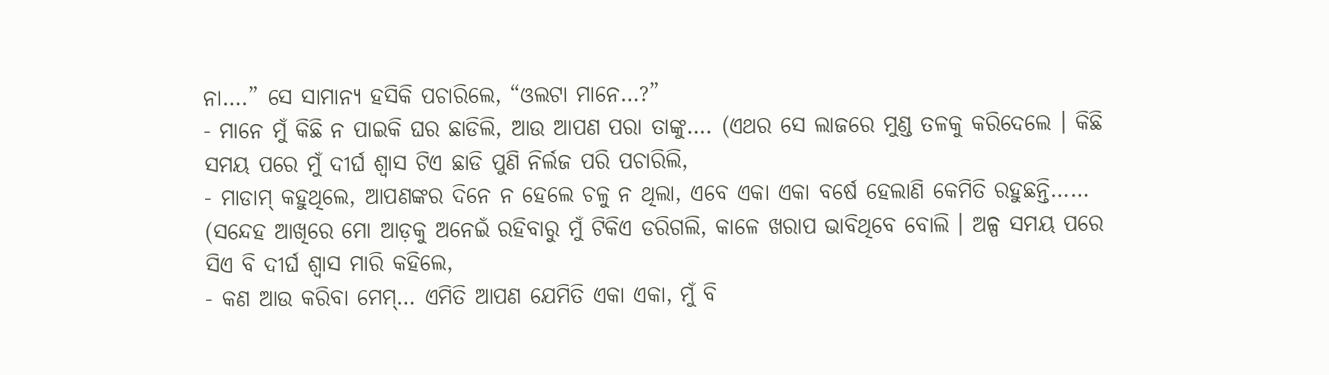ନା….” ସେ ସାମାନ୍ୟ ହସିକି ପଚାରିଲେ, “ଓଲଟା ମାନେ…?”
- ମାନେ ମୁଁ କିଛି ନ ପାଇକି ଘର ଛାଡିଲି, ଆଉ ଆପଣ ପରା ତାଙ୍କୁ…. (ଏଥର ସେ ଲାଜରେ ମୁଣ୍ଡ ତଳକୁ କରିଦେଲେ । କିଛି ସମୟ ପରେ ମୁଁ ଦୀର୍ଘ ଶ୍ୱାସ ଟିଏ ଛାଡି ପୁଣି ନିର୍ଲଜ ପରି ପଚାରିଲି,
- ମାଡାମ୍ କହୁଥିଲେ, ଆପଣଙ୍କର ଦିନେ ନ ହେଲେ ଚଳୁ ନ ଥିଲା, ଏବେ ଏକା ଏକା ବର୍ଷେ ହେଲାଣି କେମିତି ରହୁଛନ୍ତି…… (ସନ୍ଦେହ ଆଖିରେ ମୋ ଆଡ଼କୁ ଅନେଇଁ ରହିବାରୁ ମୁଁ ଟିକିଏ ଡରିଗଲି, କାଳେ ଖରାପ ଭାବିଥିବେ ବୋଲି । ଅଳ୍ପ ସମୟ ପରେ ସିଏ ବି ଦୀର୍ଘ ଶ୍ୱାସ ମାରି କହିଲେ,
- କଣ ଆଉ କରିବା ମେମ୍… ଏମିତି ଆପଣ ଯେମିତି ଏକା ଏକା, ମୁଁ ବି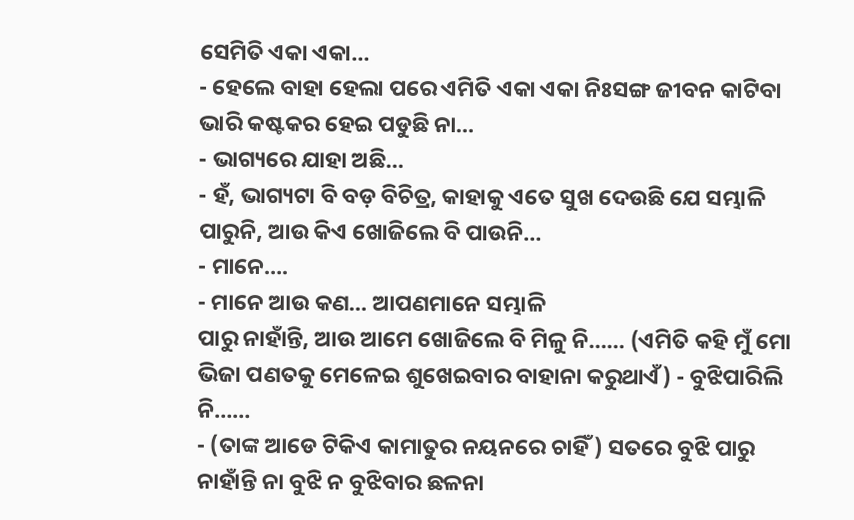ସେମିତି ଏକା ଏକା…
- ହେଲେ ବାହା ହେଲା ପରେ ଏମିତି ଏକା ଏକା ନିଃସଙ୍ଗ ଜୀବନ କାଟିବା ଭାରି କଷ୍ଟକର ହେଇ ପଡୁଛି ନା…
- ଭାଗ୍ୟରେ ଯାହା ଅଛି…
- ହଁ, ଭାଗ୍ୟଟା ବି ବଡ଼ ବିଚିତ୍ର, କାହାକୁ ଏତେ ସୁଖ ଦେଉଛି ଯେ ସମ୍ଭାଳି ପାରୁନି, ଆଉ କିଏ ଖୋଜିଲେ ବି ପାଉନି…
- ମାନେ….
- ମାନେ ଆଉ କଣ… ଆପଣମାନେ ସମ୍ଭାଳି
ପାରୁ ନାହାଁନ୍ତି, ଆଉ ଆମେ ଖୋଜିଲେ ବି ମିଳୁ ନି…… (ଏମିତି କହି ମୁଁ ମୋ ଭିଜା ପଣତକୁ ମେଳେଇ ଶୁଖେଇବାର ବାହାନା କରୁଥାଏଁ) - ବୁଝିପାରିଲି ନି……
- (ତାଙ୍କ ଆଡେ ଟିକିଏ କାମାତୁର ନୟନରେ ଚାହିଁ) ସତରେ ବୁଝି ପାରୁ ନାହାଁନ୍ତି ନା ବୁଝି ନ ବୁଝିବାର ଛଳନା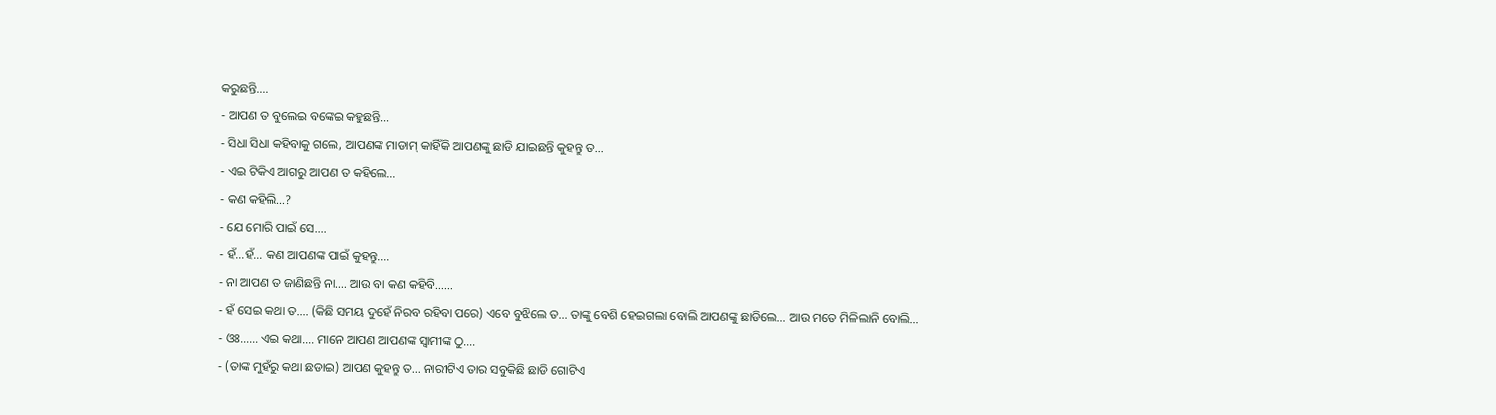କରୁଛନ୍ତି….
- ଆପଣ ତ ବୁଲେଇ ବଙ୍କେଇ କହୁଛନ୍ତି…
- ସିଧା ସିଧା କହିବାକୁ ଗଲେ, ଆପଣଙ୍କ ମାଡାମ୍ କାହିଁକି ଆପଣଙ୍କୁ ଛାଡି ଯାଇଛନ୍ତି କୁହନ୍ତୁ ତ…
- ଏଇ ଟିକିଏ ଆଗରୁ ଆପଣ ତ କହିଲେ…
- କଣ କହିଲି…?
- ଯେ ମୋରି ପାଇଁ ସେ….
- ହଁ…ହଁ… କଣ ଆପଣଙ୍କ ପାଇଁ କୁହନ୍ତୁ….
- ନା ଆପଣ ତ ଜାଣିଛନ୍ତି ନା…. ଆଉ ବା କଣ କହିବି……
- ହଁ ସେଇ କଥା ତ…. (କିଛି ସମୟ ଦୁହେଁ ନିରବ ରହିବା ପରେ) ଏବେ ବୁଝିଲେ ତ… ତାଙ୍କୁ ବେଶି ହେଇଗଲା ବୋଲି ଆପଣଙ୍କୁ ଛାଡିଲେ… ଆଉ ମତେ ମିଳିଲାନି ବୋଲି…
- ଓଃ…… ଏଇ କଥା…. ମାନେ ଆପଣ ଆପଣଙ୍କ ସ୍ୱାମୀଙ୍କ ଠୁ….
- (ତାଙ୍କ ମୁହଁରୁ କଥା ଛଡାଇ) ଆପଣ କୁହନ୍ତୁ ତ… ନାରୀଟିଏ ତାର ସବୁକିଛି ଛାଡି ଗୋଟିଏ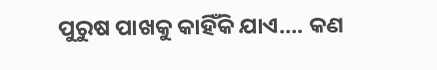ପୁରୁଷ ପାଖକୁ କାହିଁକି ଯାଏ…. କଣ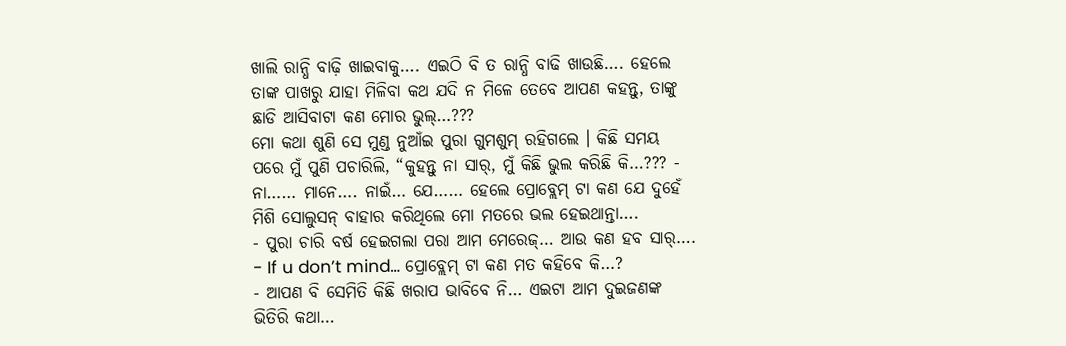ଖାଲି ରାନ୍ଧି ବାଢ଼ି ଖାଇବାକୁ…. ଏଇଠି ବି ତ ରାନ୍ଧି ବାଢି ଖାଉଛି…. ହେଲେ ତାଙ୍କ ପାଖରୁ ଯାହା ମିଳିବା କଥ ଯଦି ନ ମିଳେ ତେବେ ଆପଣ କହନ୍ତୁ, ତାଙ୍କୁ ଛାଡି ଆସିବାଟା କଣ ମୋର ଭୁଲ୍…???
ମୋ କଥା ଶୁଣି ସେ ମୁଣ୍ଡ ନୁଆଁଇ ପୁରା ଗୁମଶୁମ୍ ରହିଗଲେ । କିଛି ସମୟ ପରେ ମୁଁ ପୁଣି ପଚାରିଲି, “କୁହନ୍ତୁ ନା ସାର୍, ମୁଁ କିଛି ଭୁଲ କରିଛି କି…??? - ନା…… ମାନେ…. ନାଇଁ… ଯେ…… ହେଲେ ପ୍ରୋବ୍ଲେମ୍ ଟା କଣ ଯେ ଦୁହେଁ ମିଶି ସୋଲୁସନ୍ ବାହାର କରିଥିଲେ ମୋ ମତରେ ଭଲ ହେଇଥାନ୍ତା….
- ପୁରା ଚାରି ବର୍ଷ ହେଇଗଲା ପରା ଆମ ମେରେଜ୍… ଆଉ କଣ ହବ ସାର୍….
- If u don’t mind… ପ୍ରୋବ୍ଲେମ୍ ଟା କଣ ମତ କହିବେ କି…?
- ଆପଣ ବି ସେମିତି କିଛି ଖରାପ ଭାବିବେ ନି… ଏଇଟା ଆମ ଦୁଇଜଣଙ୍କ ଭିତିରି କଥା…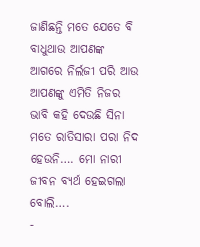ଜାଣିଛନ୍ତି ମତେ ଯେତେ ବି ବାଧୁଥାଉ ଆପଣଙ୍କ ଆଗରେ ନିର୍ଲଜୀ ପରି ଆଉ ଆପଣଙ୍କୁ ଏମିତି ନିଜର ଭାବି କହି ଦେଉଛି ସିନା ମତେ ରାତିସାରା ପରା ନିଦ ହେଉନି…. ମୋ ନାରୀ ଜୀବନ ବ୍ୟର୍ଥ ହେଇଗଲା ବୋଲି….
-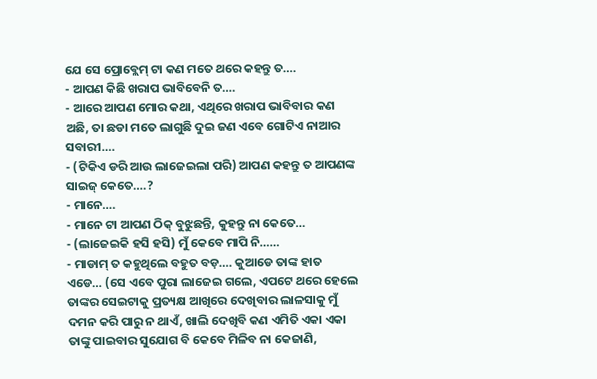ଯେ ସେ ପ୍ରୋବ୍ଲେମ୍ ଟା କଣ ମତେ ଥରେ କହନ୍ତୁ ତ….
- ଆପଣ କିଛି ଖରାପ ଭାବିବେନି ତ….
- ଆରେ ଆପଣ ମୋର କଥା, ଏଥିରେ ଖରାପ ଭାବିବାର କଣ ଅଛି, ତା ଛଡା ମତେ ଲାଗୁଛି ଦୁଇ ଜଣ ଏବେ ଗୋଟିଏ ନାଆର ସବାରୀ….
- (ଟିକିଏ ଡରି ଆଉ ଲାଜେଇଲା ପରି) ଆପଣ କହନ୍ତୁ ତ ଆପଣଙ୍କ ସାଇଜ୍ କେତେ….?
- ମାନେ….
- ମାନେ ଟା ଆପଣ ଠିକ୍ ବୁଝୁଛନ୍ତି, କୁହନ୍ତୁ ନା କେତେ…
- (ଲାଜେଇକି ହସି ହସି) ମୁଁ କେବେ ମାପି ନି……
- ମାଡାମ୍ ତ କହୁଥିଲେ ବହୁତ ବଡ଼…. କୁଆଡେ ତାଙ୍କ ହାତ ଏଡେ… (ସେ ଏବେ ପୁରା ଲାଜେଇ ଗଲେ, ଏପଟେ ଥରେ ହେଲେ ତାଙ୍କର ସେଇଟାକୁ ପ୍ରତ୍ୟକ୍ଷ ଆଖିରେ ଦେଖିବାର ଲାଳସାକୁ ମୁଁ ଦମନ କରି ପାରୁ ନ ଥାଏଁ, ଖାଲି ଦେଖିବି କଣ ଏମିତି ଏକା ଏକା ତାଙ୍କୁ ପାଇବାର ସୁଯୋଗ ବି କେବେ ମିଳିବ ନା କେଜାଣି,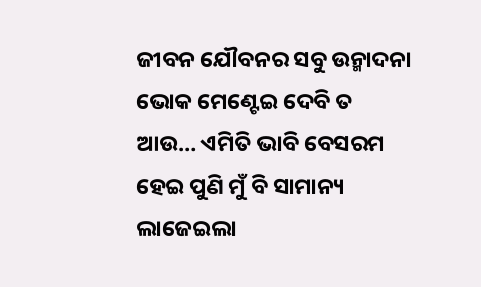ଜୀବନ ଯୌବନର ସବୁ ଉନ୍ମାଦନା ଭୋକ ମେଣ୍ଟେଇ ଦେବି ତ ଆଉ… ଏମିତି ଭାବି ବେସରମ ହେଇ ପୁଣି ମୁଁ ବି ସାମାନ୍ୟ ଲାଜେଇଲା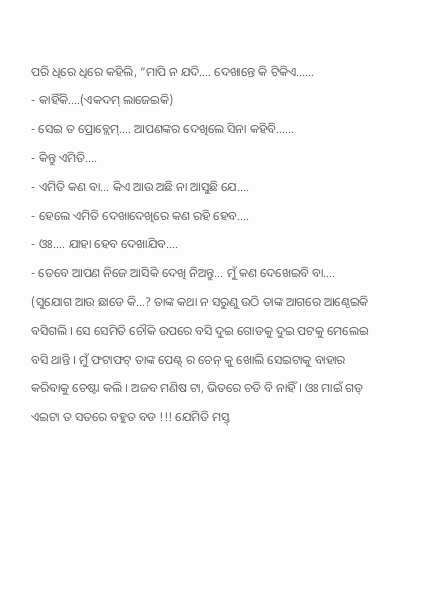ପରି ଧିରେ ଧିରେ କହିଲି, “ମାପି ନ ଯଦି…. ଦେଖାନ୍ତେ କି ଟିକିଏ……
- କାହିଁକି….(ଏକଦମ୍ ଲାଜେଇକି)
- ସେଇ ତ ପ୍ରୋବ୍ଲେମ୍…. ଆପଣଙ୍କର ଦେଖିଲେ ସିନା କହିବି……
- କିନ୍ତୁ ଏମିତି….
- ଏମିତି କଣ ବା… କିଏ ଆଉ ଅଛି ନା ଆସୁଛି ଯେ….
- ହେଲେ ଏମିତି ଦେଖାଦେଖିରେ କଣ ରହି ହେବ….
- ଓଃ…. ଯାହା ହେବ ଦେଖାଯିବ….
- ତେବେ ଆପଣ ନିଜେ ଆସିକି ଦେଖି ନିଅନ୍ତୁ… ମୁଁ କଣ ଦେଖେଇବି ବା…. (ସୁଯୋଗ ଆଉ ଛାଡେ କି…? ତାଙ୍କ କଥା ନ ସରୁଣୁ ଉଠି ତାଙ୍କ ଆଗରେ ଆଣ୍ଠେଇକି ବସିଗଲି । ସେ ସେମିତି ଚୌକି ଉପରେ ବସି ଦୁଇ ଗୋଡକୁ ଦୁଇ ପଟକୁ ମେଲେଇ ବସି ଥାନ୍ତି । ମୁଁ ଫଟାଫଟ୍ ତାଙ୍କ ପେଣ୍ଟ୍ ର ଚେନ୍ କୁ ଖୋଲି ସେଇଟାକୁ ବାହାର କରିବାକୁ ଚେଷ୍ଟା କଲି । ଅଜବ ମଣିଷ ଟା, ଭିତରେ ଚଡି ବି ନାହିଁ । ଓଃ ମାଇଁ ଗଡ୍ ଏଇଟା ତ ସତରେ ବହୁତ ବଡ !!! ଯେମିତି ମସ୍ତ୍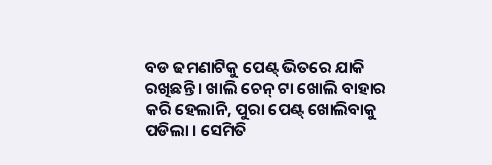ବଡ ଢମଣାଟିକୁ ପେଣ୍ଟ୍ ଭିତରେ ଯାକି ରଖିଛନ୍ତି । ଖାଲି ଚେନ୍ ଟା ଖୋଲି ବାହାର କରି ହେଲାନି, ପୁରା ପେଣ୍ଟ୍ ଖୋଲିବାକୁ ପଡିଲା । ସେମିତି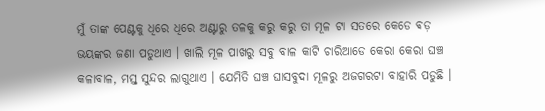ମୁଁ ତାଙ୍କ ପେଣ୍ଟକୁ ଧିରେ ଧିରେ ଅଣ୍ଟାରୁ ତଳକୁ କରୁ କରୁ ତା ମୂଳ ଟା ସତରେ କେଡେ ଵଡ଼ ଭୟଙ୍କର ଜଣା ପଡୁଥାଏ । ଖାଲି ମୂଳ ପାଖରୁ ସବୁ ବାଳ କାଟି ଚାରିଆଡେ କେରା କେରା ଘଞ୍ଚ କଳାବାଳ, ମସ୍ତ୍ ସୁନ୍ଦର ଲାଗୁଥାଏ । ଯେମିତି ଘଞ୍ଚ ଘାସବୁଦା ମୂଳରୁ ଅଜଗରଟା ବାହାରି ପଡୁଛି ।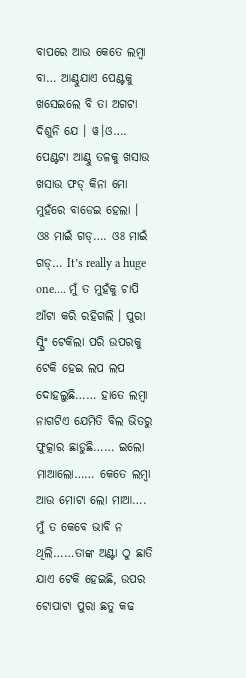ବାପରେ ଆଉ କେତେ ଲମ୍ବା ବା… ଆଣ୍ଠୁଯାଏ ପେଣ୍ଟକୁ ଖସେଇଲେ ବି ତା ଅଗଟା ଦିଶୁନି ଯେ । ୱ।ଓ…. ପେଣ୍ଟଟା ଆଣ୍ଠୁ ତଳକୁ ଖସାଉ ଖସାଉ ଫଡ୍ କିନା ମୋ ମୁହଁରେ ବାଡେଇ ହେଲା । ଓଃ ମାଇଁ ଗଡ୍…. ଓଃ ମାଇଁ ଗଡ୍… It’s really a huge one…. ମୁଁ ତ ମୁହଁକୁ ଚାପି ଆଁଟା କରି ରହିଗଲି । ପୁରା ସ୍ପ୍ରିଂ ଟେକିଲା ପରି ଉପରକୁ ଟେକି ହେଇ ଲପ ଲପ ଦୋହଲୁଛି…… ହାତେ ଲମ୍ବା ନାଗଟିଏ ଯେମିତି ବିଲ ଭିତରୁ ଫୁତ୍କାର ଛାଡୁଛି…… ଇଲୋ ମାଆଲୋ…… କେତେ ଲମ୍ବା ଆଉ ମୋଟା ଲୋ ମାଆ…. ମୁଁ ତ କେବେ ଭାବି ନ ଥିଲି……ତାଙ୍କ ଅଣ୍ଟା ଠୁ ଛାତି ଯାଏ ଟେକି ହେଇଛି, ଉପର ଟୋପାଟା ପୁରା ଛତୁ କଢ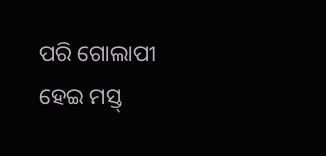ପରି ଗୋଲାପୀ ହେଇ ମସ୍ତ୍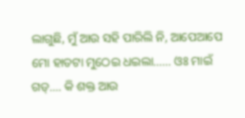ଲାଗୁଛି, ମୁଁ ଆଉ ସହି ପାରିଲି ନି, ଆପେଆପେ ମୋ ହାତଟା ମୁଠେଇ ଧଇଲା…… ଓଃ ମାଇଁ ଗଡ୍…. କି ଶକ୍ତ ଆଉ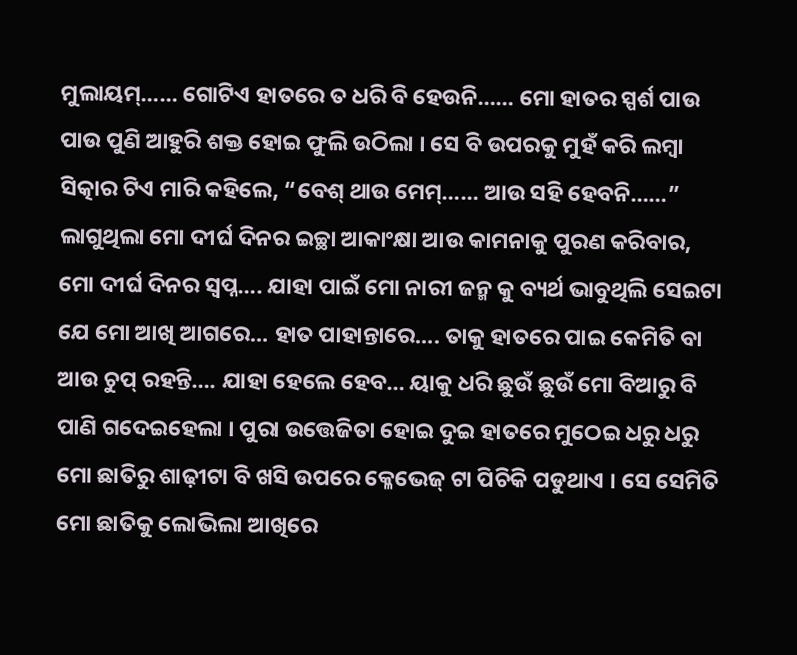ମୁଲାୟମ୍…… ଗୋଟିଏ ହାତରେ ତ ଧରି ବି ହେଉନି…… ମୋ ହାତର ସ୍ପର୍ଶ ପାଉ ପାଉ ପୁଣି ଆହୁରି ଶକ୍ତ ହୋଇ ଫୁଲି ଉଠିଲା । ସେ ବି ଉପରକୁ ମୁହଁ କରି ଲମ୍ବା ସିତ୍କାର ଟିଏ ମାରି କହିଲେ, “ବେଶ୍ ଥାଉ ମେମ୍…… ଆଉ ସହି ହେବନି……” ଲାଗୁଥିଲା ମୋ ଦୀର୍ଘ ଦିନର ଇଚ୍ଛା ଆକାଂକ୍ଷା ଆଉ କାମନାକୁ ପୁରଣ କରିବାର, ମୋ ଦୀର୍ଘ ଦିନର ସ୍ୱପ୍ନ…. ଯାହା ପାଇଁ ମୋ ନାରୀ ଜନ୍ମ କୁ ବ୍ୟର୍ଥ ଭାବୁଥିଲି ସେଇଟା ଯେ ମୋ ଆଖି ଆଗରେ… ହାତ ପାହାନ୍ତାରେ…. ତାକୁ ହାତରେ ପାଇ କେମିତି ବା ଆଉ ଚୁପ୍ ରହନ୍ତି…. ଯାହା ହେଲେ ହେବ… ୟାକୁ ଧରି ଛୁଉଁ ଛୁଉଁ ମୋ ବିଆରୁ ବି ପାଣି ଗଦେଇହେଲା । ପୁରା ଉତ୍ତେଜିତା ହୋଇ ଦୁଇ ହାତରେ ମୁଠେଇ ଧରୁ ଧରୁ ମୋ ଛାତିରୁ ଶାଢ଼ୀଟା ବି ଖସି ଉପରେ କ୍ଳେଭେଜ୍ ଟା ପିଚିକି ପଡୁଥାଏ । ସେ ସେମିତି ମୋ ଛାତିକୁ ଲୋଭିଲା ଆଖିରେ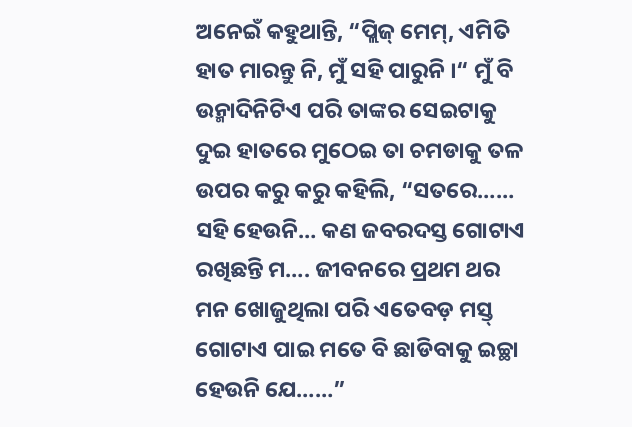ଅନେଇଁ କହୁଥାନ୍ତି, “ପ୍ଲିଜ୍ ମେମ୍, ଏମିତି ହାତ ମାରନ୍ତୁ ନି, ମୁଁ ସହି ପାରୁନି ।“ ମୁଁ ବି ଉନ୍ମାଦିନିଟିଏ ପରି ତାଙ୍କର ସେଇଟାକୁ ଦୁଇ ହାତରେ ମୁଠେଇ ତା ଚମଡାକୁ ତଳ ଉପର କରୁ କରୁ କହିଲି, “ସତରେ…… ସହି ହେଉନି… କଣ ଜବରଦସ୍ତ ଗୋଟାଏ ରଖିଛନ୍ତି ମ…. ଜୀବନରେ ପ୍ରଥମ ଥର ମନ ଖୋଜୁଥିଲା ପରି ଏତେବଡ଼ ମସ୍ତ୍ ଗୋଟାଏ ପାଇ ମତେ ବି ଛାଡିବାକୁ ଇଚ୍ଛା ହେଉନି ଯେ……”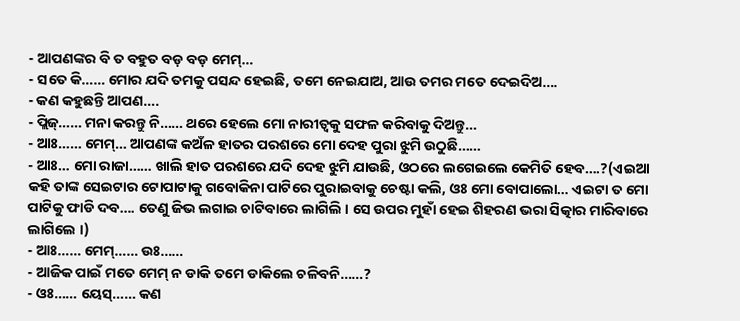- ଆପଣଙ୍କର ବି ତ ବହୁତ ବଡ଼ ବଡ଼ ମେମ୍…
- ସତେ କି…… ମୋର ଯଦି ତମକୁ ପସନ୍ଦ ହେଇଛି, ତମେ ନେଇଯାଅ, ଆଉ ତମର ମତେ ଦେଇଦିଅ….
- କଣ କହୁଛନ୍ତି ଆପଣ….
- ପ୍ଲିଜ୍…… ମନା କରନ୍ତୁ ନି…… ଥରେ ହେଲେ ମୋ ନାରୀତ୍ୱକୁ ସଫଳ କରିବାକୁ ଦିଅନ୍ତୁ…
- ଆଃ…… ମେମ୍… ଆପଣଙ୍କ କଅଁଳ ହାତର ପରଶରେ ମୋ ଦେହ ପୁରା ଝୁମି ଉଠୁଛି……
- ଆଃ… ମୋ ରାଜା…… ଖାଲି ହାତ ପରଶରେ ଯଦି ଦେହ ଝୁମି ଯାଉଛି, ଓଠରେ ଲଗେଇଲେ କେମିତି ହେବ….?(ଏଇଆ କହି ତାଙ୍କ ସେଇଟାର ଟୋପାଟାକୁ ଗବୋକିନା ପାଟିରେ ପୁରାଇବାକୁ ଚେଷ୍ଟା କଲି, ଓଃ ମୋ ବୋପାଲୋ… ଏଇଟା ତ ମୋ ପାଟିକୁ ଫାଡି ଦବ…. ତେଣୁ ଜିଭ ଲଗାଇ ଚାଟିବାରେ ଲାଗିଲି । ସେ ଉପର ମୁହାଁ ହେଇ ଶିହରଣ ଭରା ସିତ୍କାର ମାରିବାରେ ଲାଗିଲେ ।)
- ଆଃ…… ମେମ୍…… ଉଃ……
- ଆଜିକ ପାଇଁ ମତେ ମେମ୍ ନ ଡାକି ତମେ ଡାକିଲେ ଚଳିବନି……?
- ଓଃ…… ୟେସ୍…… କଣ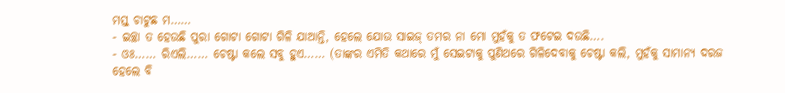ମସ୍ତ୍ ଚାଟୁଛ ମ……
- ଇଚ୍ଛା ତ ହେଉଛି ପୁରା ଗୋଟା ଗୋଟା ଗିଳି ଯାଆନ୍ତି, ହେଲେ ଯୋଉ ସାଇଜ୍ ତମର ନା ମୋ ମୁହଁକୁ ତ ଫଟେଇ ଦଉଛି….
- ଓଃ…… ରିଏଲି…… ଚେଷ୍ଟା କଲେ ସବୁ ହୁଏ…… (ତାଙ୍କର ଏମିତି କଥାରେ ମୁଁ ସେଇଟାକୁ ପୁଣିଥରେ ଗିଳିଦେବାକୁ ଚେଷ୍ଟା କଲି, ମୁହଁକୁ ସାମାନ୍ୟ ଦରଜ ହେଲେ ବି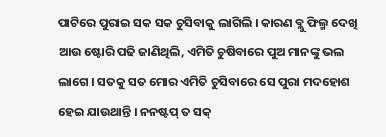ପାଟିରେ ପୁରାଇ ସକ ସକ ଚୁସିବାକୁ ଲାଗିଲି । କାରଣ ବ୍ଲୁ ଫିଲ୍ମ ଦେଖି ଆଉ ଷ୍ଟୋରି ପଢି ଜାଣିଥିଲି, ଏମିତି ଚୁଷିବାରେ ପୁଅ ମାନଙ୍କୁ ଭଲ ଲାଗେ । ସତକୁ ସତ ମୋର ଏମିତି ଚୁସିବାରେ ସେ ପୁରା ମଦହୋଶ ହେଇ ଯାଉଥାନ୍ତି । ନନଷ୍ଟପ୍ ତ ସକ୍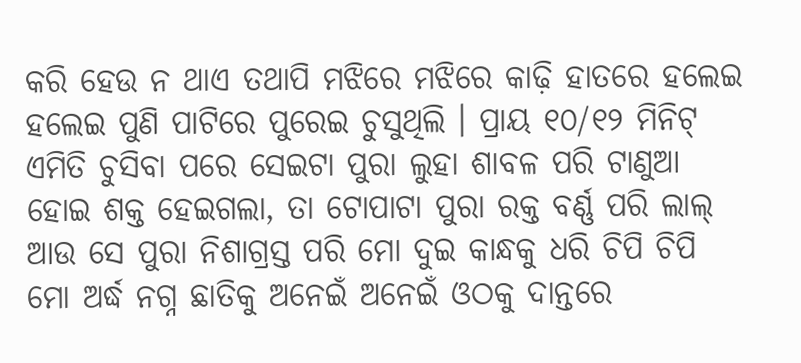କରି ହେଉ ନ ଥାଏ ତଥାପି ମଝିରେ ମଝିରେ କାଢ଼ି ହାତରେ ହଲେଇ ହଲେଇ ପୁଣି ପାଟିରେ ପୁରେଇ ଚୁସୁଥିଲି । ପ୍ରାୟ ୧୦/୧୨ ମିନିଟ୍ ଏମିତି ଚୁସିବା ପରେ ସେଇଟା ପୁରା ଲୁହା ଶାବଳ ପରି ଟାଣୁଆ ହୋଇ ଶକ୍ତ ହେଇଗଲା, ତା ଟୋପାଟା ପୁରା ରକ୍ତ ବର୍ଣ୍ଣ ପରି ଲାଲ୍ ଆଉ ସେ ପୁରା ନିଶାଗ୍ରସ୍ତ ପରି ମୋ ଦୁଇ କାନ୍ଧକୁ ଧରି ଚିପି ଚିପି ମୋ ଅର୍ଦ୍ଧ ନଗ୍ନ ଛାତିକୁ ଅନେଇଁ ଅନେଇଁ ଓଠକୁ ଦାନ୍ତରେ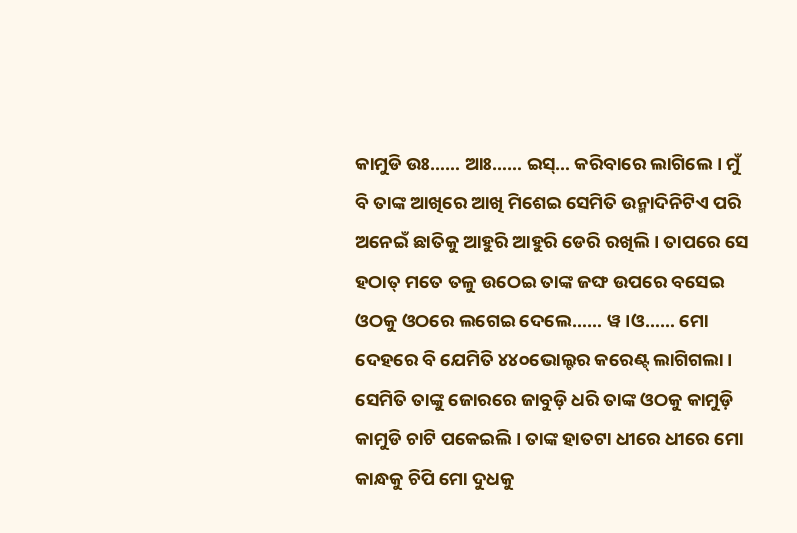କାମୁଡି ଉଃ…… ଆଃ…… ଇସ୍… କରିବାରେ ଲାଗିଲେ । ମୁଁ ବି ତାଙ୍କ ଆଖିରେ ଆଖି ମିଶେଇ ସେମିତି ଉନ୍ମାଦିନିଟିଏ ପରି ଅନେଇଁ ଛାତିକୁ ଆହୁରି ଆହୁରି ଡେରି ରଖିଲି । ତାପରେ ସେ ହଠାତ୍ ମତେ ତଳୁ ଉଠେଇ ତାଙ୍କ ଜଙ୍ଘ ଉପରେ ବସେଇ ଓଠକୁ ଓଠରେ ଲଗେଇ ଦେଲେ…… ୱ।ଓ…… ମୋ ଦେହରେ ବି ଯେମିତି ୪୪୦ଭୋଲ୍ଟର କରେଣ୍ଟ୍ ଲାଗିଗଲା । ସେମିତି ତାଙ୍କୁ ଜୋରରେ ଜାବୁଡ଼ି ଧରି ତାଙ୍କ ଓଠକୁ କାମୁଡ଼ି କାମୁଡି ଚାଟି ପକେଇଲି । ତାଙ୍କ ହାତଟା ଧୀରେ ଧୀରେ ମୋ କାନ୍ଧକୁ ଚିପି ମୋ ଦୁଧକୁ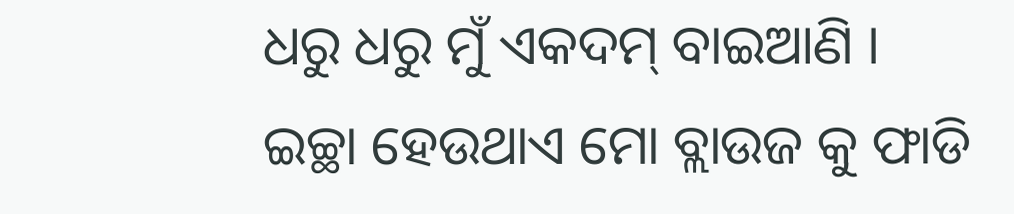ଧରୁ ଧରୁ ମୁଁ ଏକଦମ୍ ବାଇଆଣି । ଇଚ୍ଛା ହେଉଥାଏ ମୋ ବ୍ଲାଉଜ କୁ ଫାଡି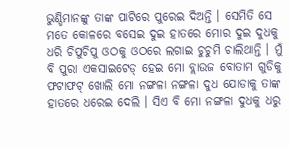ଭୁଣ୍ଡିମାନଙ୍କୁ ତାଙ୍କ ପାଟିରେ ପୁରେଇ ଦିଅନ୍ତି । ସେମିତି ସେ ମତେ କୋଳରେ ବସେଇ ଦୁଇ ହାତରେ ମୋର ଦୁଇ ଦୁଧକୁ ଧରି ଚିପୁଚିପୁ ଓଠକୁ ଓଠରେ ଲଗାଇ ଚୁଚୁମି ଚାଲିଥାନ୍ତି । ମୁଁ ବି ପୁରା ଏକସାଇଟେଡ୍ ହେଇ ମୋ ବ୍ଲାଉଜ ବୋତାମ ଗୁଡିକୁ ଫଟାଫଟ୍ ଖୋଲି ମୋ ନଙ୍ଗଳା ନଙ୍ଗଳା ଦୁଧ ଯୋଡାକୁ ତାଙ୍କ ହାତରେ ଧରେଇ ଦେଲି । ସିଏ ବି ମୋ ନଙ୍ଗଳା ଦୁଧକୁ ଧରୁ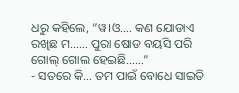ଧରୁ କହିଲେ, “ୱ।ଓ…. କଣ ଯୋଡାଏ ରଖିଛ ମ…… ପୁରା ଷୋଡ ବୟସି ପରି ଗୋଲ୍ ଗୋଲ ହେଇଛି……”
- ସତରେ କି… ତମ ପାଇଁ ବୋଧେ ସାଇତି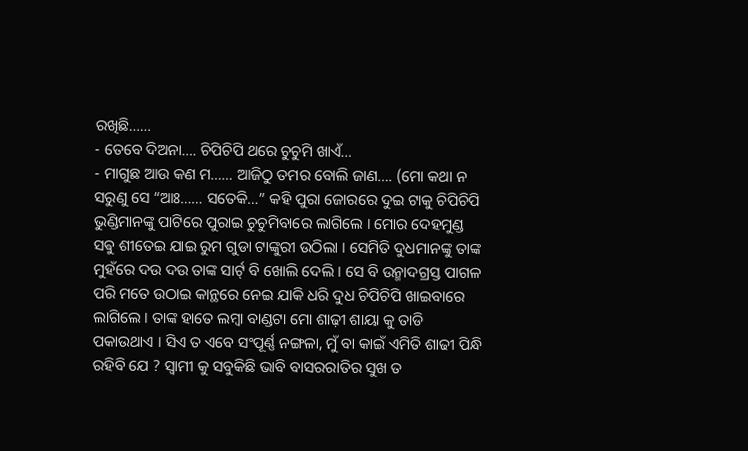ରଖିଛି……
- ତେବେ ଦିଅନା…. ଚିପିଚିପି ଥରେ ଚୁଚୁମି ଖାଏଁ…
- ମାଗୁଛ ଆଉ କଣ ମ…… ଆଜିଠୁ ତମର ବୋଲି ଜାଣ…. (ମୋ କଥା ନ ସରୁଣୁ ସେ “ଆଃ…… ସତେକି…” କହି ପୁରା ଜୋରରେ ଦୁଇ ଟାକୁ ଚିପିଚିପି ଭୁଣ୍ଡିମାନଙ୍କୁ ପାଟିରେ ପୁରାଇ ଚୁଚୁମିବାରେ ଲାଗିଲେ । ମୋର ଦେହମୁଣ୍ଡ ସଵୁ ଶୀତେଇ ଯାଇ ରୁମ ଗୁଡା ଟାଙ୍କୁରୀ ଉଠିଲା । ସେମିତି ଦୁଧମାନଙ୍କୁ ତାଙ୍କ ମୁହଁରେ ଦଉ ଦଉ ତାଙ୍କ ସାର୍ଟ୍ ବି ଖୋଲି ଦେଲି । ସେ ବି ଉନ୍ମାଦଗ୍ରସ୍ତ ପାଗଳ ପରି ମତେ ଉଠାଇ କାନ୍ଥରେ ନେଇ ଯାକି ଧରି ଦୁଧ ଚିପିଚିପି ଖାଇବାରେ ଲାଗିଲେ । ତାଙ୍କ ହାତେ ଲମ୍ବା ବାଣ୍ଡଟା ମୋ ଶାଢ଼ୀ ଶାୟା କୁ ତାଡି ପକାଉଥାଏ । ସିଏ ତ ଏବେ ସଂପୂର୍ଣ୍ଣ ନଙ୍ଗଳା, ମୁଁ ବା କାଇଁ ଏମିତି ଶାଢୀ ପିନ୍ଧି ରହିବି ଯେ ? ସ୍ୱାମୀ କୁ ସବୁକିଛି ଭାବି ବାସରରାତିର ସୁଖ ତ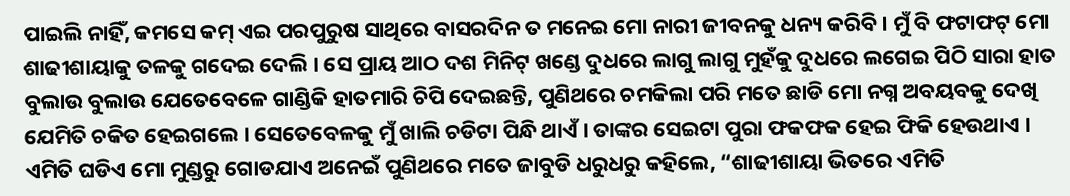ପାଇଲି ନାହିଁ, କମସେ କମ୍ ଏଇ ପରପୁରୁଷ ସାଥିରେ ବାସରଦିନ ତ ମନେଇ ମୋ ନାରୀ ଜୀବନକୁ ଧନ୍ୟ କରିବି । ମୁଁ ବି ଫଟାଫଟ୍ ମୋ ଶାଢୀଶାୟାକୁ ତଳକୁ ଗଦେଇ ଦେଲି । ସେ ପ୍ରାୟ ଆଠ ଦଶ ମିନିଟ୍ ଖଣ୍ଡେ ଦୁଧରେ ଲାଗୁ ଲାଗୁ ମୁହଁକୁ ଦୁଧରେ ଲଗେଇ ପିଠି ସାରା ହାତ ବୁଲାଉ ବୁଲାଉ ଯେତେବେଳେ ଗାଣ୍ଡିକି ହାତମାରି ଚିପି ଦେଇଛନ୍ତି, ପୁଣିଥରେ ଚମକିଲା ପରି ମତେ ଛାଡି ମୋ ନଗ୍ନ ଅବୟବକୁ ଦେଖି ଯେମିତି ଚକିତ ହେଇଗଲେ । ସେତେବେଳକୁ ମୁଁ ଖାଲି ଚଡିଟା ପିନ୍ଧି ଥାଏଁ । ତାଙ୍କର ସେଇଟା ପୁରା ଫକଫକ ହେଇ ଫିକି ହେଉଥାଏ । ଏମିତି ଘଡିଏ ମୋ ମୁଣ୍ଡରୁ ଗୋଡଯାଏ ଅନେଇଁ ପୁଣିଥରେ ମତେ ଜାବୁଡି ଧରୁଧରୁ କହିଲେ, “ଶାଢୀଶାୟା ଭିତରେ ଏମିତି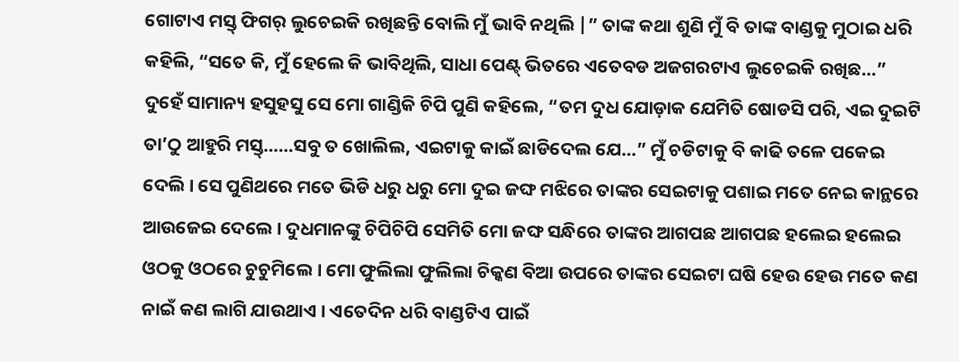ଗୋଟାଏ ମସ୍ତ୍ ଫିଗର୍ ଲୁଚେଇକି ରଖିଛନ୍ତି ବୋଲି ମୁଁ ଭାବି ନଥିଲି |” ତାଙ୍କ କଥା ଶୁଣି ମୁଁ ବି ତାଙ୍କ ବାଣ୍ଡକୁ ମୁଠାଇ ଧରି କହିଲି, “ସତେ କି, ମୁଁ ହେଲେ କି ଭାବିଥିଲି, ସାଧା ପେଣ୍ଟ୍ ଭିତରେ ଏତେବଡ ଅଜଗରଟାଏ ଲୁଚେଇକି ରଖିଛ…” ଦୁହେଁ ସାମାନ୍ୟ ହସୁହସୁ ସେ ମୋ ଗାଣ୍ଡିକି ଚିପି ପୁଣି କହିଲେ, “ତମ ଦୁଧ ଯୋଡ଼ାକ ଯେମିତି ଷୋଡସି ପରି, ଏଇ ଦୁଇଟି ତା’ଠୁ ଆହୁରି ମସ୍ତ୍……ସବୁ ତ ଖୋଲିଲ, ଏଇଟାକୁ କାଇଁ ଛାଡିଦେଲ ଯେ…” ମୁଁ ଚଡିଟାକୁ ବି କାଢି ତଳେ ପକେଇ ଦେଲି । ସେ ପୁଣିଥରେ ମତେ ଭିଡି ଧରୁ ଧରୁ ମୋ ଦୁଇ ଜଙ୍ଘ ମଝିରେ ତାଙ୍କର ସେଇଟାକୁ ପଶାଇ ମତେ ନେଇ କାନ୍ଥରେ ଆଉଜେଇ ଦେଲେ । ଦୁଧମାନଙ୍କୁ ଚିପିଚିପି ସେମିତି ମୋ ଜଙ୍ଘ ସନ୍ଧିରେ ତାଙ୍କର ଆଗପଛ ଆଗପଛ ହଲେଇ ହଲେଇ ଓଠକୁ ଓଠରେ ଚୁଚୁମିଲେ । ମୋ ଫୁଲିଲା ଫୁଲିଲା ଚିକ୍କଣ ବିଆ ଉପରେ ତାଙ୍କର ସେଇଟା ଘଷି ହେଉ ହେଉ ମତେ କଣ ନାଇଁ କଣ ଲାଗି ଯାଉଥାଏ । ଏତେଦିନ ଧରି ବାଣ୍ଡଟିଏ ପାଇଁ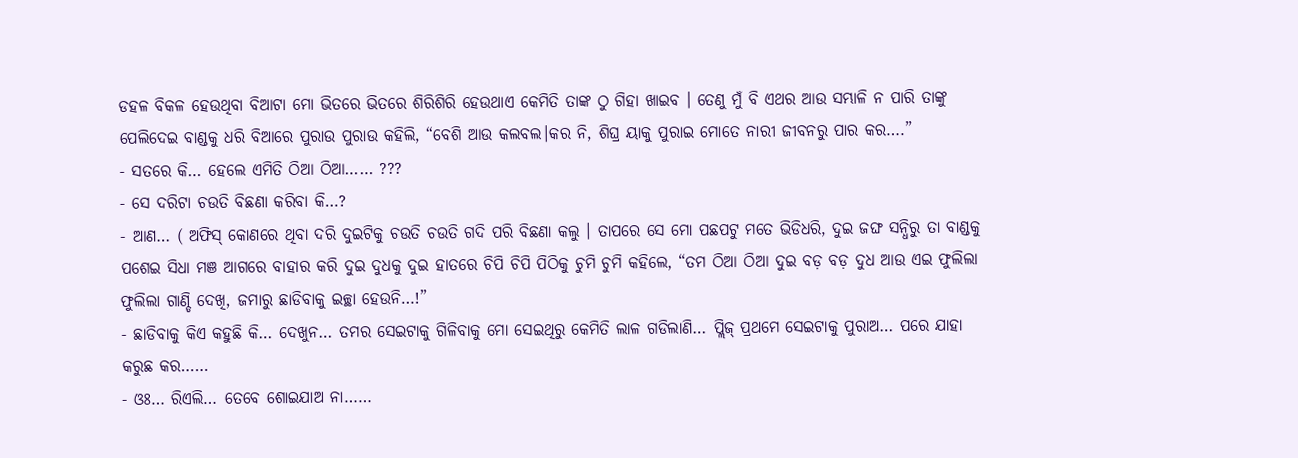ଡହଳ ବିକଳ ହେଉଥିବା ବିଆଟା ମୋ ଭିତରେ ଭିତରେ ଶିରିଶିରି ହେଉଥାଏ କେମିତି ତାଙ୍କ ଠୁ ଗିହା ଖାଇବ । ତେଣୁ ମୁଁ ବି ଏଥର ଆଉ ସମ୍ଭାଳି ନ ପାରି ତାଙ୍କୁ ପେଲିଦେଇ ବାଣ୍ଡକୁ ଧରି ବିଆରେ ପୁରାଉ ପୁରାଉ କହିଲି, “ବେଶି ଆଉ କଲବଲ।କର ନି, ଶିଘ୍ର ୟାକୁ ପୁରାଇ ମୋତେ ନାରୀ ଜୀବନରୁ ପାର କର….”
- ସତରେ କି… ହେଲେ ଏମିତି ଠିଆ ଠିଆ…… ???
- ସେ ଦରିଟା ଚଉତି ବିଛଣା କରିବା କି…?
- ଆଣ… ( ଅଫିସ୍ କୋଣରେ ଥିବା ଦରି ଦୁଇଟିକୁ ଚଉତି ଚଉତି ଗଦି ପରି ବିଛଣା କଲୁ । ତାପରେ ସେ ମୋ ପଛପଟୁ ମତେ ଭିଡିଧରି, ଦୁଇ ଜଙ୍ଘ ସନ୍ଧିରୁ ତା ବାଣ୍ଡକୁ ପଶେଇ ସିଧା ମଞ ଆଗରେ ବାହାର କରି ଦୁଇ ଦୁଧକୁ ଦୁଇ ହାତରେ ଚିପି ଚିପି ପିଠିକୁ ଚୁମି ଚୁମି କହିଲେ, “ତମ ଠିଆ ଠିଆ ଦୁଇ ବଡ଼ ବଡ଼ ଦୁଧ ଆଉ ଏଇ ଫୁଲିଲା ଫୁଲିଲା ଗାଣ୍ଡି ଦେଖି, ଜମାରୁ ଛାଡିବାକୁ ଇଚ୍ଛା ହେଉନି…!”
- ଛାଡିବାକୁ କିଏ କହୁଛି କି… ଦେଖୁନ… ତମର ସେଇଟାକୁ ଗିଳିବାକୁ ମୋ ସେଇଥିରୁ କେମିତି ଲାଳ ଗଡିଲାଣି… ପ୍ଲିଜ୍ ପ୍ରଥମେ ସେଇଟାକୁ ପୁରାଅ… ପରେ ଯାହା କରୁଛ କର……
- ଓଃ… ରିଏଲି… ତେବେ ଶୋଇଯାଅ ନା……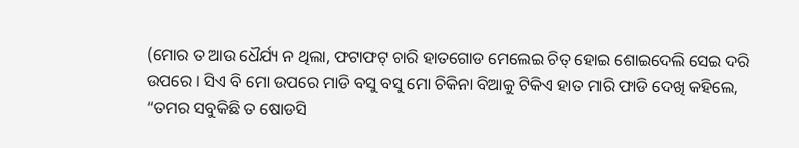(ମୋର ତ ଆଉ ଧୈର୍ଯ୍ୟ ନ ଥିଲା, ଫଟାଫଟ୍ ଚାରି ହାତଗୋଡ ମେଲେଇ ଚିତ୍ ହୋଇ ଶୋଇଦେଲି ସେଇ ଦରି ଉପରେ । ସିଏ ବି ମୋ ଉପରେ ମାଡି ବସୁ ବସୁ ମୋ ଚିକିନା ବିଆକୁ ଟିକିଏ ହାତ ମାରି ଫାଡି ଦେଖି କହିଲେ, “ତମର ସବୁକିଛି ତ ଷୋଡସି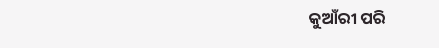କୁଆଁରୀ ପରି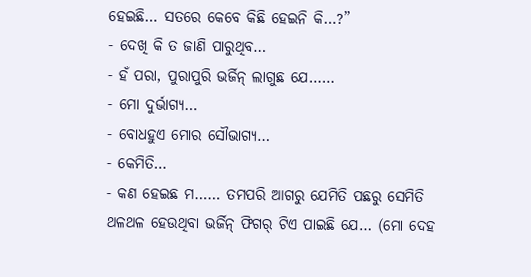ହେଇଛି… ସତରେ କେବେ କିଛି ହେଇନି କି…?”
- ଦେଖି କି ତ ଜାଣି ପାରୁଥିବ…
- ହଁ ପରା, ପୁରାପୁରି ଭର୍ଜିନ୍ ଲାଗୁଛ ଯେ……
- ମୋ ଦୁର୍ଭାଗ୍ୟ…
- ବୋଧହୁଏ ମୋର ସୌଭାଗ୍ୟ…
- କେମିତି…
- କଣ ହେଇଛ ମ…… ତମପରି ଆଗରୁ ଯେମିତି ପଛରୁ ସେମିତି ଥଳଥଳ ହେଉଥିବା ଭର୍ଜିନ୍ ଫିଗର୍ ଟିଏ ପାଇଛି ଯେ… (ମୋ ଦେହ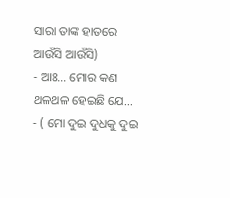ସାରା ତାଙ୍କ ହାତରେ ଆଉଁସି ଆଉଁସି)
- ଆଃ… ମୋର କଣ ଥଳଥଳ ହେଇଛି ଯେ…
- ( ମୋ ଦୁଇ ଦୁଧକୁ ଦୁଇ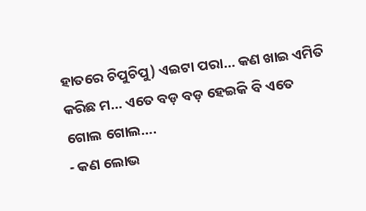ହାତରେ ଚିପୁଚିପୁ) ଏଇଟା ପରା… କଣ ଖାଇ ଏମିତି କରିଛ ମ… ଏତେ ବଡ଼ ବଡ଼ ହେଇକି ବି ଏତେ ଗୋଲ ଗୋଲ….
- କଣ ଲୋଭ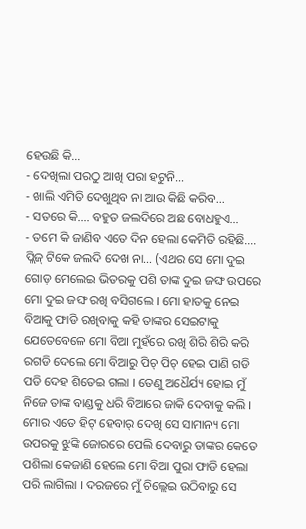ହେଉଛି କି…
- ଦେଖିଲା ପରଠୁ ଆଖି ପରା ହଟୁନି…
- ଖାଲି ଏମିତି ଦେଖୁଥିବ ନା ଆଉ କିଛି କରିବ…
- ସତରେ କି…. ବହୁତ ଜଲଦିରେ ଅଛ ବୋଧହୁଏ…
- ତମେ କି ଜାଣିବ ଏତେ ଦିନ ହେଲା କେମିତି ରହିଛି…. ପ୍ଲିଜ୍ ଟିକେ ଜଲଦି ଦେଖ ନା… (ଏଥର ସେ ମୋ ଦୁଇ ଗୋଡ଼ ମେଲେଇ ଭିତରକୁ ପଶି ତାଙ୍କ ଦୁଇ ଜଙ୍ଘ ଉପରେ ମୋ ଦୁଇ ଜଙ୍ଘ ରଖି ବସିଗଲେ । ମୋ ହାତକୁ ନେଇ ବିଆକୁ ଫାଡି ରଖିବାକୁ କହି ତାଙ୍କର ସେଇଟାକୁ ଯେତେବେଳେ ମୋ ବିଆ ମୁହଁରେ ରଖି ଶିରି ଶିରି କରି ରଗଡି ଦେଲେ ମୋ ବିଆରୁ ପିଚ୍ ପିଚ୍ ହେଇ ପାଣି ଗଡି ପଡି ଦେହ ଶିତେଇ ଗଲା । ତେଣୁ ଅଧୈର୍ଯ୍ୟ ହୋଇ ମୁଁ ନିଜେ ତାଙ୍କ ବାଣ୍ଡକୁ ଧରି ବିଆରେ ଜାକି ଦେବାକୁ କଲି । ମୋର ଏତେ ହିଟ୍ ହେବାର୍ ଦେଖି ସେ ସାମାନ୍ୟ ମୋ ଉପରକୁ ଝୁଙ୍କି ଜୋରରେ ପେଲି ଦେବାରୁ ତାଙ୍କର କେତେ ପଶିଲା କେଜାଣି ହେଲେ ମୋ ବିଆ ପୁରା ଫାଡି ହେଲା ପରି ଲାଗିଲା । ଦରଜରେ ମୁଁ ଚିଲ୍ଲେଇ ଉଠିବାରୁ ସେ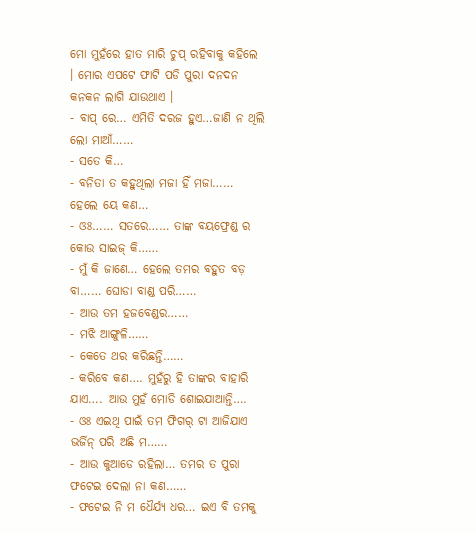ମୋ ମୁହଁରେ ହାତ ମାରି ଚୁପ୍ ରହିବାକୁ କହିଲେ । ମୋର ଏପଟେ ଫାଟି ପଡି ପୁରା ଦନଦନ କନକନ ଲାଗି ଯାଉଥାଏ ।
- ବାପ୍ ରେ… ଏମିତି ଦରଜ ହୁଏ…ଜାଣି ନ ଥିଲି ଲୋ ମାଆଁ……
- ସତେ କି…
- ବନିତା ତ କହୁଥିଲା ମଜା ହିଁ ମଜା…… ହେଲେ ୟେ କଣ…
- ଓଃ…… ସତରେ…… ତାଙ୍କ ବୟଫ୍ରେଣ୍ଡ ର କୋଉ ସାଇଜ୍ କି……
- ମୁଁ କି ଜାଣେ… ହେଲେ ତମର ବହୁତ ବଡ଼ ବା…… ଘୋଡା ବାଣ୍ଡ ପରି……
- ଆଉ ତମ ହଜବେଣ୍ଡର……
- ମଝି ଆଙ୍ଗୁଳି……
- କେତେ ଥର କରିଛନ୍ତି……
- କରିବେ କଣ…. ମୁହଁରୁ ହି ତାଙ୍କର ବାହାରି ଯାଏ…. ଆଉ ମୁହଁ ମୋଡି ଶୋଇଯାଆନ୍ତି….
- ଓଃ ଏଇଥି ପାଇଁ ତମ ଫିଗର୍ ଟା ଆଜିଯାଏ ଭର୍ଜିନ୍ ପରି ଅଛି ମ……
- ଆଉ କୁଆଡେ ରହିଲା… ତମର ତ ପୁରା ଫଟେଇ ଦେଲା ନା କଣ……
- ଫଟେଇ ନି ମ ଧୈର୍ଯ୍ୟ ଧର… ଇଏ ବି ତମକୁ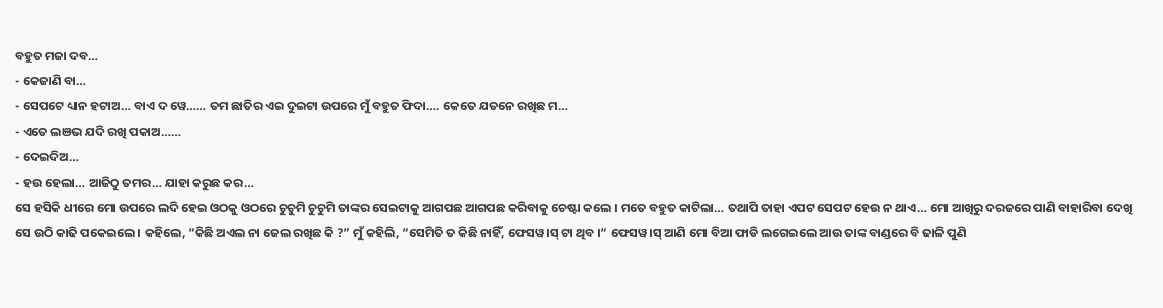ବହୁତ ମଜା ଦବ…
- କେଜାଣି ବା…
- ସେପଟେ ଧ୍ୟାନ ହଟାଅ… ବାଏ ଦ ୱେ…… ତମ ଛାତିର ଏଇ ଦୁଇଟା ଉପରେ ମୁଁ ବହୁତ ଫିଦା…. କେତେ ଯତନେ ରଖିଛ ମ…
- ଏତେ ଲଞଭ ଯଦି ରଖି ପକାଅ……
- ଦେଇଦିଅ…
- ହଉ ହେଲା… ଆଜିଠୁ ତମର… ଯାହା କରୁଛ କର…
ସେ ହସିକି ଧୀରେ ମୋ ଉପରେ ଲଦି ହେଇ ଓଠକୁ ଓଠରେ ଚୁଚୁମି ଚୁଚୁମି ତାଙ୍କର ସେଇଟାକୁ ଆଗପଛ ଆଗପଛ କରିବାକୁ ଚେଷ୍ଟା କଲେ । ମତେ ବହୁତ କାଟିଲା… ତଥାପି ତାହା ଏପଟ ସେପଟ ହେଉ ନ ଥାଏ… ମୋ ଆଖିରୁ ଦରଜରେ ପାଣି ବାହାରିବା ଦେଖି ସେ ଉଠି କାଢି ପକେଇଲେ । କହିଲେ, “କିଛି ଅଏଲ ନା ଜେଲ ରଖିଛ କି ?” ମୁଁ କହିଲି, “ସେମିତି ତ କିଛି ନାହିଁ, ଫେସୱ।ସ୍ ଟା ଥିବ ।“ ଫେସୱ।ସ୍ ଆଣି ମୋ ବିଆ ଫାଡି ଲଗେଇଲେ ଆଉ ତାଙ୍କ ବାଣ୍ଡରେ ବି ଢାଳି ପୁଣି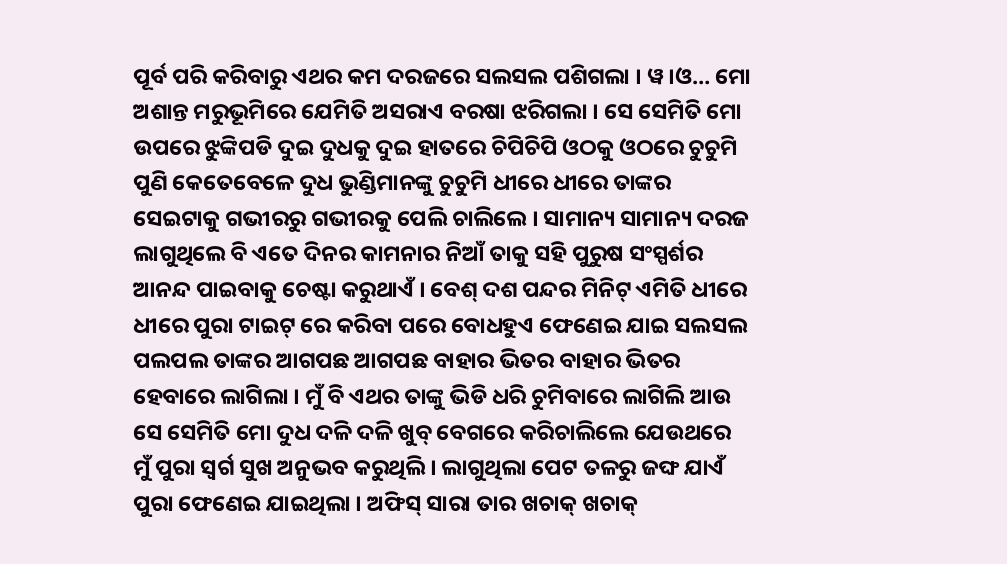ପୂର୍ବ ପରି କରିବାରୁ ଏଥର କମ ଦରଜରେ ସଲସଲ ପଶିଗଲା । ୱ।ଓ… ମୋ ଅଶାନ୍ତ ମରୁଭୂମିରେ ଯେମିତି ଅସରାଏ ବରଷା ଝରିଗଲା । ସେ ସେମିତି ମୋ ଉପରେ ଝୁଙ୍କିପଡି ଦୁଇ ଦୁଧକୁ ଦୁଇ ହାତରେ ଚିପିଚିପି ଓଠକୁ ଓଠରେ ଚୁଚୁମି ପୁଣି କେତେବେଳେ ଦୁଧ ଭୁଣ୍ଡିମାନଙ୍କୁ ଚୁଚୁମି ଧୀରେ ଧୀରେ ତାଙ୍କର ସେଇଟାକୁ ଗଭୀରରୁ ଗଭୀରକୁ ପେଲି ଚାଲିଲେ । ସାମାନ୍ୟ ସାମାନ୍ୟ ଦରଜ ଲାଗୁଥିଲେ ବି ଏତେ ଦିନର କାମନାର ନିଆଁ ତାକୁ ସହି ପୁରୁଷ ସଂସ୍ପର୍ଶର ଆନନ୍ଦ ପାଇବାକୁ ଚେଷ୍ଟା କରୁଥାଏଁ । ବେଶ୍ ଦଶ ପନ୍ଦର ମିନିଟ୍ ଏମିତି ଧୀରେ ଧୀରେ ପୁରା ଟାଇଟ୍ ରେ କରିବା ପରେ ବୋଧହୁଏ ଫେଣେଇ ଯାଇ ସଲସଲ ପଲପଲ ତାଙ୍କର ଆଗପଛ ଆଗପଛ ବାହାର ଭିତର ବାହାର ଭିତର ହେବାରେ ଲାଗିଲା । ମୁଁ ବି ଏଥର ତାଙ୍କୁ ଭିଡି ଧରି ଚୁମିବାରେ ଲାଗିଲି ଆଉ ସେ ସେମିତି ମୋ ଦୁଧ ଦଳି ଦଳି ଖୁବ୍ ବେଗରେ କରିଚାଲିଲେ ଯେଉଥରେ ମୁଁ ପୁରା ସ୍ୱର୍ଗ ସୁଖ ଅନୁଭବ କରୁଥିଲି । ଲାଗୁଥିଲା ପେଟ ତଳରୁ ଜଙ୍ଘ ଯାଏଁ ପୁରା ଫେଣେଇ ଯାଇଥିଲା । ଅଫିସ୍ ସାରା ତାର ଖଚାକ୍ ଖଚାକ୍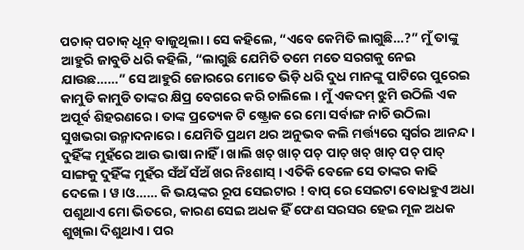ପଚାକ୍ ପଚାକ୍ ଧୂନ୍ ବାଜୁଥିଲା । ସେ କହିଲେ, “ଏବେ କେମିତି ଲାଗୁଛି…?” ମୁଁ ତାଙ୍କୁ ଆହୁରି ଜାବୁଡି ଧରି କହିଲି, “ଲାଗୁଛି ଯେମିତି ତମେ ମତେ ସରଗକୁ ନେଇ ଯାଉଛ……” ସେ ଆହୁରି ଜୋରରେ ମୋତେ ଭିଡ଼ି ଧରି ଦୁଧ ମାନଙ୍କୁ ପାଟିରେ ପୁରେଇ କାମୁଡି କାମୁଡି ତାଙ୍କର କ୍ଷିପ୍ର ବେଗରେ କରି ଚାଲିଲେ । ମୁଁ ଏକଦମ୍ ଝୁମି ଉଠିଲି ଏକ ଅପୂର୍ବ ଶିହରଣରେ । ତାଙ୍କ ପ୍ରତ୍ୟେକ ଟି ଷ୍ଟ୍ରୋକ ରେ ମୋ ସର୍ବାଙ୍ଗ ନାଚି ଉଠିଲା ସୁଖଭରା ଉନ୍ମାଦନାରେ । ଯେମିତି ପ୍ରଥମ ଥର ଅନୁଭବ କଲି ମର୍ତ୍ତ୍ୟରେ ସ୍ୱର୍ଗର ଆନନ୍ଦ । ଦୁହିଁଙ୍କ ମୁହଁରେ ଆଉ ଭାଷା ନାହିଁ । ଖାଲି ଖଚ୍ ଖାଚ୍ ପଚ୍ ପାଚ୍ ଖଚ୍ ଖାଚ୍ ପଚ୍ ପାଚ୍ ସାଙ୍ଗକୁ ଦୁହିଁଙ୍କ ମୁହଁର ସଁଅଁ ସଁଅଁ ଖର ନିଃଶାସ୍ । ଏତିକି ବେଳେ ସେ ତାଙ୍କର କାଢି ଦେଲେ । ୱ।ଓ…… କି ଭୟଙ୍କର ରୂପ ସେଇଟାର ! ବାପ୍ ରେ ସେଇଟା ବୋଧହୁଏ ଅଧା ପଶୁଥାଏ ମୋ ଭିତରେ, କାରଣ ସେଇ ଅଧକ ହିଁ ଫେଣ ସରସର ହେଇ ମୂଳ ଅଧକ ଶୁଖିଲା ଦିଶୁଥାଏ । ପର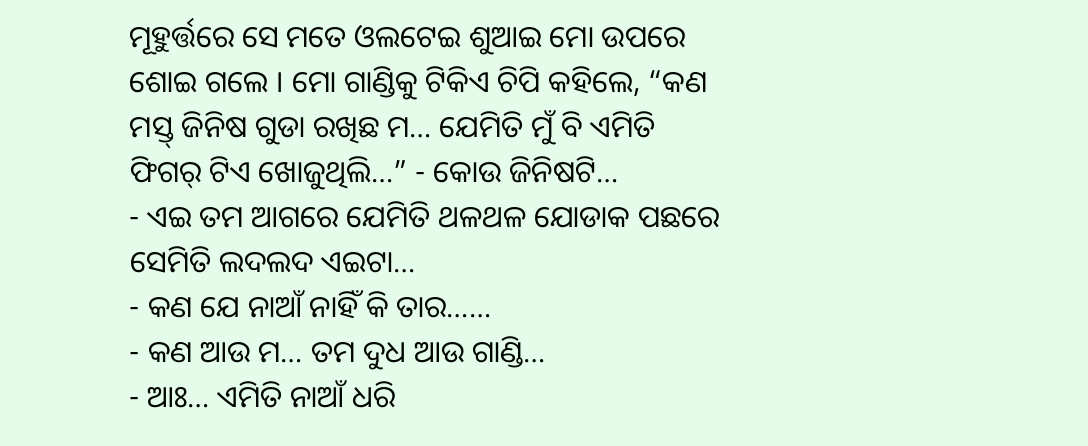ମୂହୁର୍ତ୍ତରେ ସେ ମତେ ଓଲଟେଇ ଶୁଆଇ ମୋ ଉପରେ ଶୋଇ ଗଲେ । ମୋ ଗାଣ୍ଡିକୁ ଟିକିଏ ଚିପି କହିଲେ, “କଣ ମସ୍ତ୍ ଜିନିଷ ଗୁଡା ରଖିଛ ମ… ଯେମିତି ମୁଁ ବି ଏମିତି ଫିଗର୍ ଟିଏ ଖୋଜୁଥିଲି…” - କୋଉ ଜିନିଷଟି…
- ଏଇ ତମ ଆଗରେ ଯେମିତି ଥଳଥଳ ଯୋଡାକ ପଛରେ ସେମିତି ଲଦଲଦ ଏଇଟା…
- କଣ ଯେ ନାଆଁ ନାହିଁ କି ତାର……
- କଣ ଆଉ ମ… ତମ ଦୁଧ ଆଉ ଗାଣ୍ଡି…
- ଆଃ… ଏମିତି ନାଆଁ ଧରି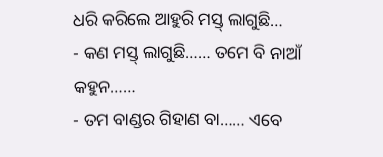ଧରି କରିଲେ ଆହୁରି ମସ୍ତ୍ ଲାଗୁଛି…
- କଣ ମସ୍ତ୍ ଲାଗୁଛି…… ତମେ ବି ନାଆଁ କହୁନ……
- ତମ ବାଣ୍ଡର ଗିହାଣ ବା…… ଏବେ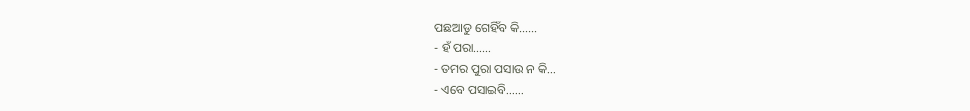ପଛଆଡୁ ଗେହିଁବ କି……
- ହଁ ପରା……
- ତମର ପୁରା ପସାଉ ନ କି…
- ଏବେ ପସାଇବି……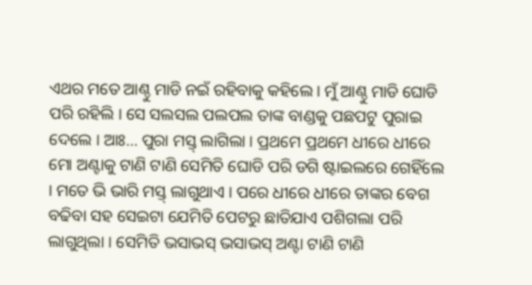ଏଥର ମତେ ଆଣ୍ଠୁ ମାଡି ନଇଁ ରହିବାକୁ କହିଲେ । ମୁଁ ଆଣ୍ଠୁ ମାଡି ଘୋଡି ପରି ରହିଲି । ସେ ସଲସଲ ପଲପଲ ତାଙ୍କ ବାଣ୍ଡକୁ ପଛପଟୁ ପୁରାଇ ଦେଲେ । ଆଃ… ପୁରା ମସ୍ତ୍ ଲାଗିଲା । ପ୍ରଥମେ ପ୍ରଥମେ ଧୀରେ ଧୀରେ ମୋ ଅଣ୍ଟାକୁ ଟାଣି ଟାଣି ସେମିତି ଘୋଡି ପରି ଡଗି ଷ୍ଟାଇଲରେ ଗେହିଁଲେ । ମତେ ଭି ଭାରି ମସ୍ତ୍ ଲାଗୁଥାଏ । ପରେ ଧୀରେ ଧୀରେ ତାଙ୍କର ବେଗ ବଢିବା ସହ ସେଇଟା ଯେମିତି ପେଟରୁ ଛାତିଯାଏ ପଶିଗଲା ପରି ଲାଗୁଥିଲା । ସେମିତି ଭସାଭସ୍ ଭସାଭସ୍ ଅଣ୍ଟା ଟାଣି ଟାଣି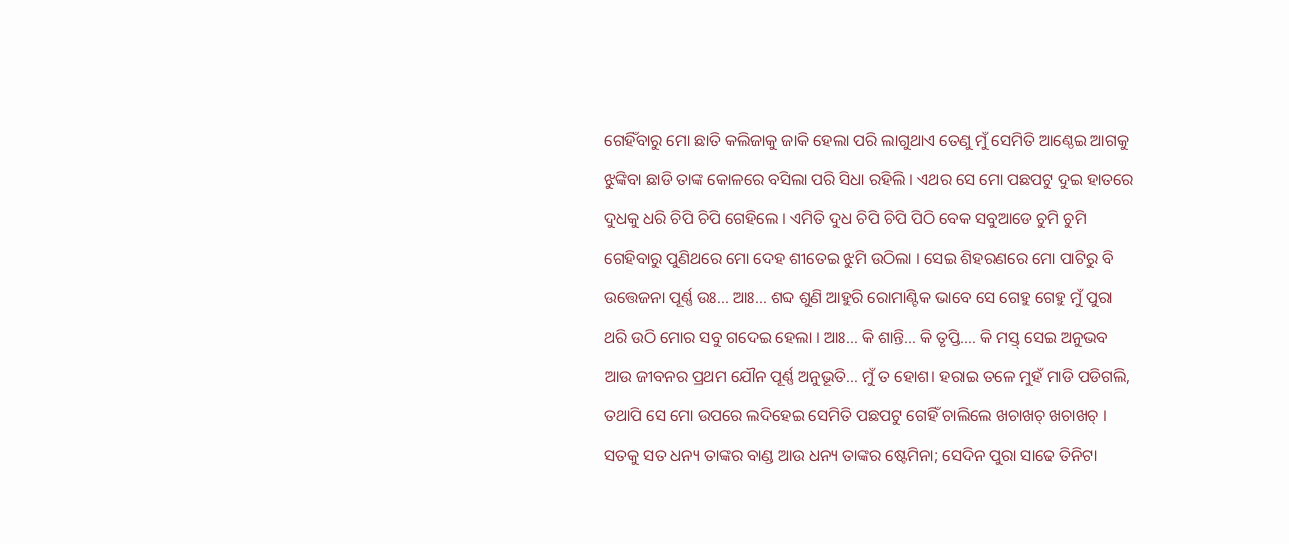ଗେହିଁବାରୁ ମୋ ଛାତି କଲିଜାକୁ ଜାକି ହେଲା ପରି ଲାଗୁଥାଏ ତେଣୁ ମୁଁ ସେମିତି ଆଣ୍ଠେଇ ଆଗକୁ ଝୁଙ୍କିବା ଛାଡି ତାଙ୍କ କୋଳରେ ବସିଲା ପରି ସିଧା ରହିଲି । ଏଥର ସେ ମୋ ପଛପଟୁ ଦୁଇ ହାତରେ ଦୁଧକୁ ଧରି ଚିପି ଚିପି ଗେହିଲେ । ଏମିତି ଦୁଧ ଚିପି ଚିପି ପିଠି ବେକ ସବୁଆଡେ ଚୁମି ଚୁମି ଗେହିବାରୁ ପୁଣିଥରେ ମୋ ଦେହ ଶୀତେଇ ଝୁମି ଉଠିଲା । ସେଇ ଶିହରଣରେ ମୋ ପାଟିରୁ ବି ଉତ୍ତେଜନା ପୂର୍ଣ୍ଣ ଉଃ… ଆଃ… ଶବ୍ଦ ଶୁଣି ଆହୁରି ରୋମାଣ୍ଟିକ ଭାବେ ସେ ଗେହୁ ଗେହୁ ମୁଁ ପୁରା ଥରି ଉଠି ମୋର ସବୁ ଗଦେଇ ହେଲା । ଆଃ… କି ଶାନ୍ତି… କି ତୃପ୍ତି…. କି ମସ୍ତ୍ ସେଇ ଅନୁଭବ ଆଉ ଜୀବନର ପ୍ରଥମ ଯୌନ ପୂର୍ଣ୍ଣ ଅନୁଭୂତି… ମୁଁ ତ ହୋଶ। ହରାଇ ତଳେ ମୁହଁ ମାଡି ପଡିଗଲି, ତଥାପି ସେ ମୋ ଉପରେ ଲଦିହେଇ ସେମିତି ପଛପଟୁ ଗେହିଁ ଚାଲିଲେ ଖଚାଖଚ୍ ଖଚାଖଚ୍ । ସତକୁ ସତ ଧନ୍ୟ ତାଙ୍କର ବାଣ୍ଡ ଆଉ ଧନ୍ୟ ତାଙ୍କର ଷ୍ଟେମିନା; ସେଦିନ ପୁରା ସାଢେ ତିନିଟା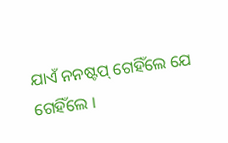ଯାଏଁ ନନଷ୍ଟପ୍ ଗେହିଁଲେ ଯେ ଗେହିଁଲେ ।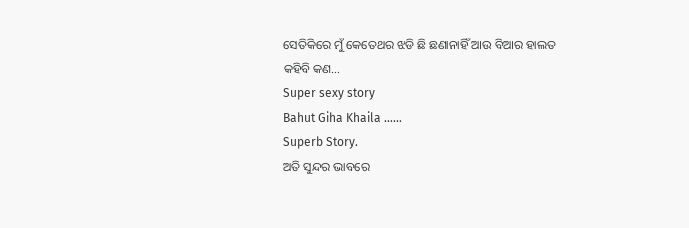ସେତିକିରେ ମୁଁ କେତେଥର ଝଡି ଛି ଛଣାନାହିଁ ଆଉ ବିଆର ହାଲତ କହିବି କଣ…
Super sexy story
Bahut Giha Khaila ……
Superb Story.
ଅତି ସୁନ୍ଦର ଭାବରେ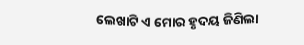ଲେଖାଟି ଏ ମୋର ହୃଦୟ ଜିଣିଲା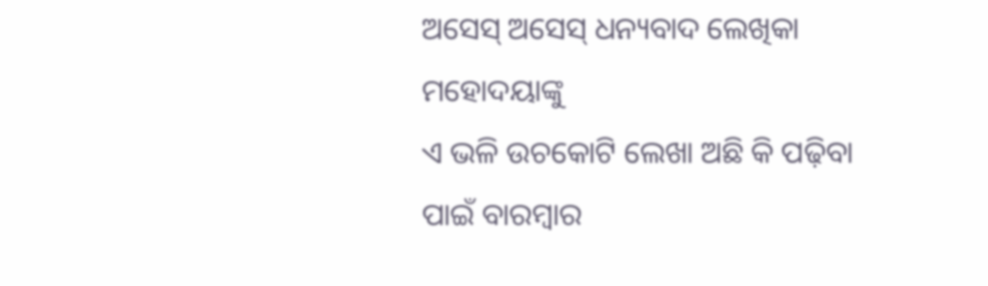ଅସେସ୍ ଅସେସ୍ ଧନ୍ୟବାଦ ଲେଖିକା ମହୋଦୟାଙ୍କୁ
ଏ ଭଳି ଉଚକୋଟି ଲେଖା ଅଛି କି ପଢ଼ିବା ପାଇଁ ବାରମ୍ବାର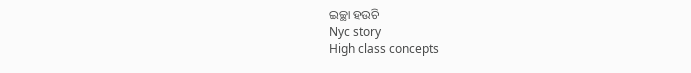ଇଚ୍ଛା ହଉଚି
Nyc story
High class concepts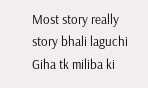Most story really story bhali laguchi
Giha tk miliba ki